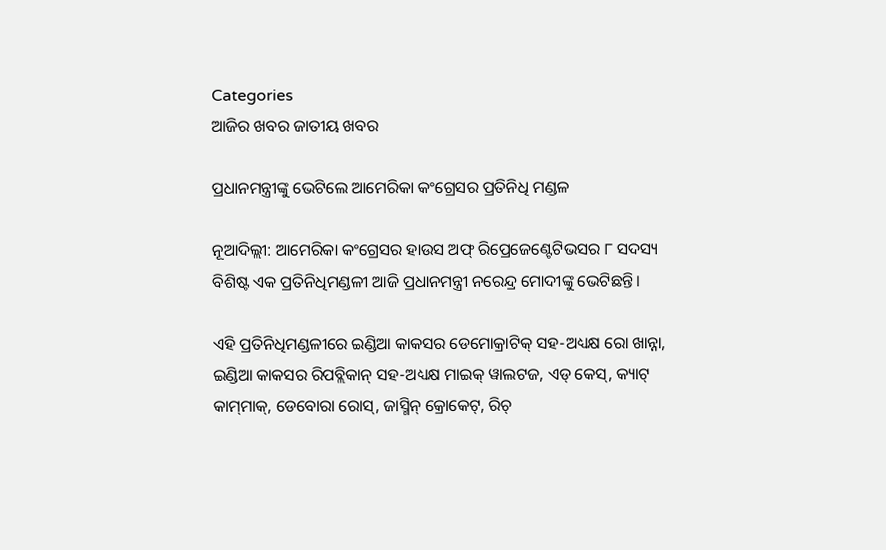Categories
ଆଜିର ଖବର ଜାତୀୟ ଖବର

ପ୍ରଧାନମନ୍ତ୍ରୀଙ୍କୁ ଭେଟିଲେ ଆମେରିକା କଂଗ୍ରେସର ପ୍ରତିନିଧି ମଣ୍ଡଳ

ନୂଆଦିଲ୍ଲୀ: ଆମେରିକା କଂଗ୍ରେସର ହାଉସ ଅଫ୍ ରିପ୍ରେଜେଣ୍ଟେଟିଭସର ୮ ସଦସ୍ୟ ବିଶିଷ୍ଟ ଏକ ପ୍ରତିନିଧିମଣ୍ଡଳୀ ଆଜି ପ୍ରଧାନମନ୍ତ୍ରୀ ନରେନ୍ଦ୍ର ମୋଦୀଙ୍କୁ ଭେଟିଛନ୍ତି।

ଏହି ପ୍ରତିନିଧିମଣ୍ଡଳୀରେ ଇଣ୍ଡିଆ କାକସର ଡେମୋକ୍ରାଟିକ୍ ସହ-ଅଧ୍ୟକ୍ଷ ରୋ ଖାନ୍ନା, ଇଣ୍ଡିଆ କାକସର ରିପବ୍ଲିକାନ୍ ସହ-ଅଧ୍ୟକ୍ଷ ମାଇକ୍ ୱାଲଟଜ, ଏଡ୍ କେସ୍‌, କ୍ୟାଟ୍ କାମ୍‌ମାକ୍‌, ଡେବୋରା ରୋସ୍‌, ଜାସ୍ମିନ୍ କ୍ରୋକେଟ୍‌, ରିଚ୍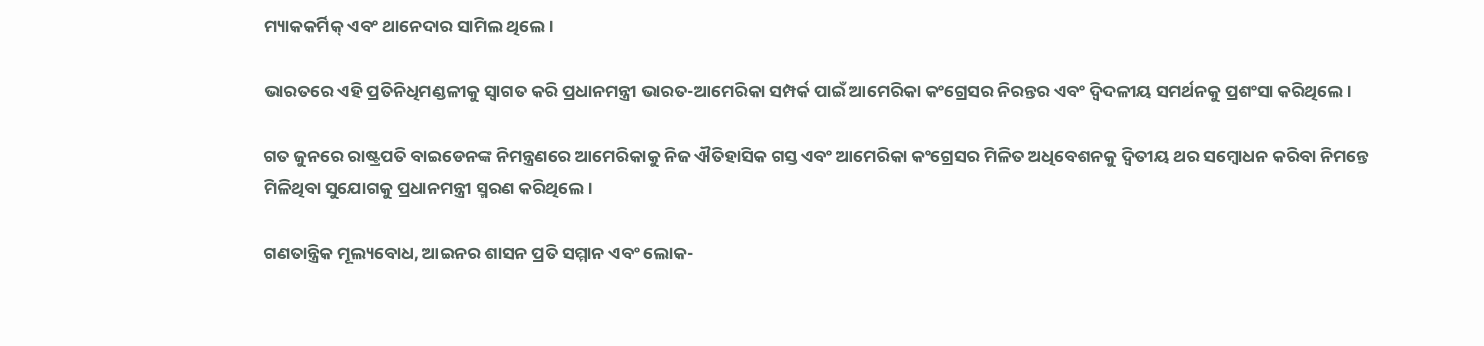ମ୍ୟାକକର୍ମିକ୍ ଏବଂ ଥାନେଦାର ସାମିଲ ଥିଲେ।

ଭାରତରେ ଏହି ପ୍ରତିନିଧିମଣ୍ଡଳୀକୁ ସ୍ୱାଗତ କରି ପ୍ରଧାନମନ୍ତ୍ରୀ ଭାରତ-ଆମେରିକା ସମ୍ପର୍କ ପାଇଁ ଆମେରିକା କଂଗ୍ରେସର ନିରନ୍ତର ଏବଂ ଦ୍ୱିଦଳୀୟ ସମର୍ଥନକୁ ପ୍ରଶଂସା କରିଥିଲେ।

ଗତ ଜୁନରେ ରାଷ୍ଟ୍ରପତି ବାଇଡେନଙ୍କ ନିମନ୍ତ୍ରଣରେ ଆମେରିକାକୁ ନିଜ ଐତିହାସିକ ଗସ୍ତ ଏବଂ ଆମେରିକା କଂଗ୍ରେସର ମିଳିତ ଅଧିବେଶନକୁ ଦ୍ୱିତୀୟ ଥର ସମ୍ବୋଧନ କରିବା ନିମନ୍ତେ ମିଳିଥିବା ସୁଯୋଗକୁ ପ୍ରଧାନମନ୍ତ୍ରୀ ସ୍ମରଣ କରିଥିଲେ।

ଗଣତାନ୍ତ୍ରିକ ମୂଲ୍ୟବୋଧ, ଆଇନର ଶାସନ ପ୍ରତି ସମ୍ମାନ ଏବଂ ଲୋକ-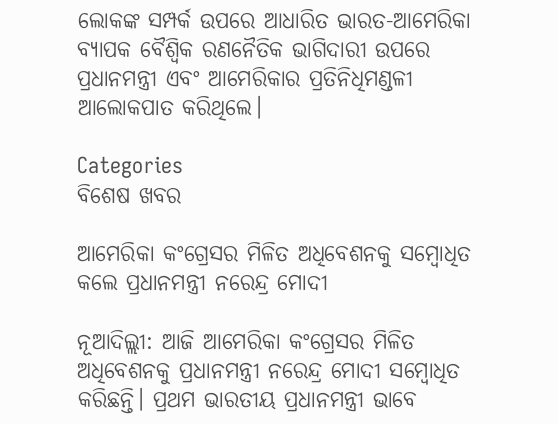ଲୋକଙ୍କ ସମ୍ପର୍କ ଉପରେ ଆଧାରିତ ଭାରତ-ଆମେରିକା ବ୍ୟାପକ ବୈଶ୍ୱିକ ରଣନୈତିକ ଭାଗିଦାରୀ ଉପରେ ପ୍ରଧାନମନ୍ତ୍ରୀ ଏବଂ ଆମେରିକାର ପ୍ରତିନିଧିମଣ୍ଡଳୀ ଆଲୋକପାତ କରିଥିଲେ।

Categories
ବିଶେଷ ଖବର

ଆମେରିକା କଂଗ୍ରେସର ମିଳିତ ଅଧିବେଶନକୁ ସମ୍ବୋଧିତ କଲେ ପ୍ରଧାନମନ୍ତ୍ରୀ ନରେନ୍ଦ୍ର ମୋଦୀ

ନୂଆଦିଲ୍ଲୀ: ଆଜି ଆମେରିକା କଂଗ୍ରେସର ମିଳିତ ଅଧିବେଶନକୁ ପ୍ରଧାନମନ୍ତ୍ରୀ ନରେନ୍ଦ୍ର ମୋଦୀ ସମ୍ବୋଧିତ କରିଛନ୍ତି। ପ୍ରଥମ ଭାରତୀୟ ପ୍ରଧାନମନ୍ତ୍ରୀ ଭାବେ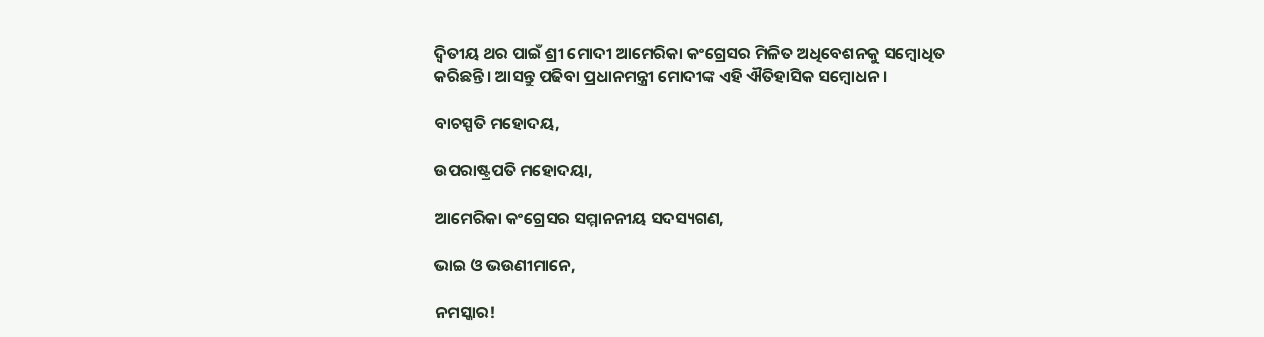ଦ୍ଵିତୀୟ ଥର ପାଇଁ ଶ୍ରୀ ମୋଦୀ ଆମେରିକା କଂଗ୍ରେସର ମିଳିତ ଅଧିବେଶନକୁ ସମ୍ବୋଧିତ କରିଛନ୍ତି। ଆସନ୍ତୁ ପଢିବା ପ୍ରଧାନମନ୍ତ୍ରୀ ମୋଦୀଙ୍କ ଏହି ଐତିହାସିକ ସମ୍ବୋଧନ।

ବାଚସ୍ପତି ମହୋଦୟ,

ଉପରାଷ୍ଟ୍ରପତି ମହୋଦୟା,

ଆମେରିକା କଂଗ୍ରେସର ସମ୍ମାନନୀୟ ସଦସ୍ୟଗଣ,

ଭାଇ ଓ ଭଉଣୀମାନେ,

ନମସ୍କାର!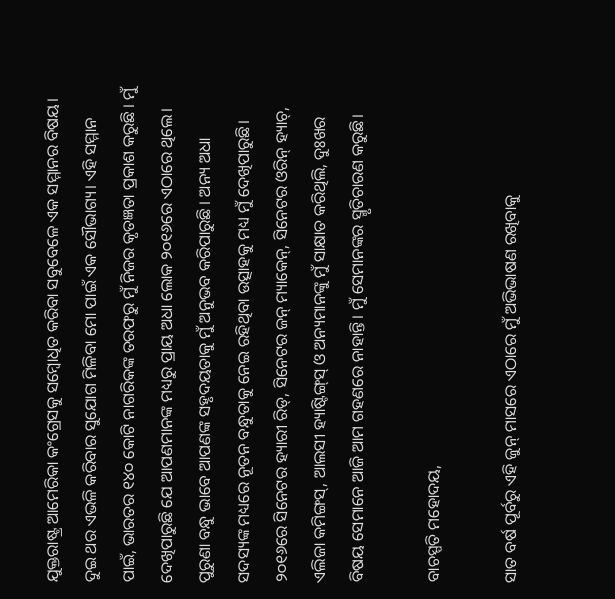ଯୁକ୍ତରାଷ୍ଟ୍ର ଆମେରିକା କଂଗ୍ରେସକୁ ସମ୍ବୋଧିତ କରିବା ସବୁବେଳେ ଏକ ସମ୍ମାନର ବିଷୟ। ଦୁଇ ଥର ଏଭଳି କରିବାର ସୁଯୋଗ ମିଳିବା ମୋ ପାଇଁ ଏକ ସୌଭାଗ୍ୟ। ଏହି ସମ୍ମାନ ପାଇଁ, ଭାରତର ୧୪୦ କୋଟି ନାଗରିକଙ୍କ ତରଫରୁ ମୁଁ ନିଜର କୃତଜ୍ଞତା ପ୍ରକାଶ କରୁଛି । ମୁଁ ଦେଖିପାରୁଛି ଯେ ଆପଣମାନଙ୍କ ମଧ୍ୟରୁ ପ୍ରାୟ ଅଧା ଲୋକ ୨୦୧୬ରେ ଏଠାରେ ଥିଲେ। ପୁରୁଣା ବନ୍ଧୁ ଭାବେ ଆପଣଙ୍କ ସହୃଦୟତାକୁ ମୁଁ ଅନୁଭବ କରିପାରୁଛି । ଅନ୍ୟ ଅଧା ସଦସ୍ୟଙ୍କ ମଧ୍ୟରେ ନୂତନ ବନ୍ଧୁତାକୁ ନେଇ ରହିଥିବା ଉତ୍ସାହକୁ ମଧ୍ୟ ମୁଁ ଦେଖିପାରୁଛି। ୨୦୧୬ରେ ସିନେଟର ହ୍ୟାରୀ ରିଡ୍‌, ସିନେଟର ଜନ୍‌ ମ୍ୟାକେନ୍‌, ସିନେଟର ଓରିନ୍‌ ହ୍ୟାଚ୍‌, ଏଲିଜା କମିଙ୍ଗସ୍‌, ଆଲସୀ ହ୍ୟାଷ୍ଟିଙ୍ଗ୍‌ସ୍‌ ଓ ଅନ୍ୟମାନଙ୍କୁ ମୁଁ ସାକ୍ଷାତ କରିଥିଲି, ଦୁଃଖର ବିଷୟ ସେମାନେ ଆଜି ଆମ ଗହଣରେ ନାହାନ୍ତି। ମୁଁ ସେମାନଙ୍କର ସ୍ମୃତିଚାରଣ କରୁଛି।

ବାଚସ୍ପତି ମହୋଦୟ,

ସାତ ବର୍ଷ ପୂର୍ବରୁ ଏହି ଜୁନ୍‌ ମାସରେ ଏଠାରେ ମୁଁ ଅଭିଭାଷଣ ରଖିବାକୁ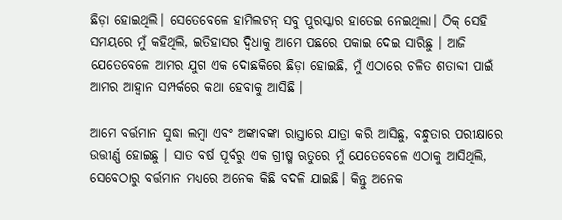ଛିଡ଼ା ହୋଇଥିଲି। ସେତେବେଳେ ହାମିଲଟନ୍‌ ସବୁ ପୁରସ୍କାର ହାତେଇ ନେଇଥିଲା। ଠିକ୍‌ ସେହି ସମୟରେ ମୁଁ କହିଥିଲି, ଇତିହାସର ଦ୍ୱିଧାକୁ ଆମେ ପଛରେ ପକାଇ ଦେଇ ସାରିଛୁ । ଆଜି ଯେତେବେଳେ ଆମର ଯୁଗ ଏକ ଦୋଛକିରେ ଛିଡ଼ା ହୋଇଛି, ମୁଁ ଏଠାରେ ଚଳିତ ଶତାବ୍ଦୀ ପାଇଁ ଆମର ଆହ୍ୱାନ ସମ୍ପର୍କରେ କଥା ହେବାକୁ ଆସିଛି ।

ଆମେ ବର୍ତ୍ତମାନ ସୁଦ୍ଧା ଲମ୍ବା ଏବଂ ଅଙ୍କାବଙ୍କା ରାସ୍ତାରେ ଯାତ୍ରା କରି ଆସିଛୁ, ବନ୍ଧୁତାର ପରୀକ୍ଷାରେ ଉତ୍ତୀର୍ଣ୍ଣ ହୋଇଛୁ । ସାତ ବର୍ଷ ପୂର୍ବରୁ ଏକ ଗ୍ରୀଷ୍ମ ଋତୁରେ ମୁଁ ଯେତେବେଳେ ଏଠାକୁ ଆସିଥିଲି, ସେବେଠାରୁ ବର୍ତ୍ତମାନ ମଧ୍ୟରେ ଅନେକ କିଛି ବଦଳି ଯାଇଛି। କିନ୍ତୁ ଅନେକ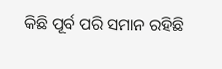କିଛି ପୂର୍ବ ପରି ସମାନ ରହିଛି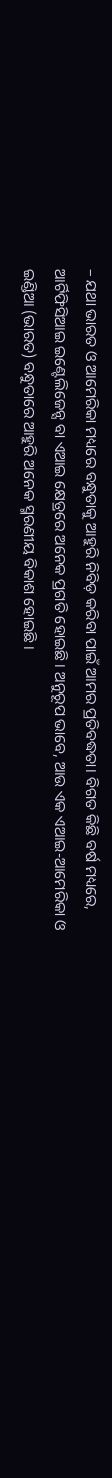– ଯଥା ଭାରତ ଓ ଆମେରିକା ମଧ୍ୟରେ ବନ୍ଧୁତାକୁ ଆହୁରି ନିବିଡ଼ କରିବା ପାଇଁ ଆମର ପ୍ରତିବଦ୍ଧତା। ବିଗତ କିଛି ବର୍ଷ ମଧ୍ୟରେ, ଆର୍ଟିଫିସିଆଇ ଇଣ୍ଟେଲିଜେନ୍ସ ବା ଏଆଇ କ୍ଷେତ୍ରରେ ଅନେକ ପ୍ରଗତି ହୋଇଛି। ଅନୁରୂପ ଭାବେ, ଆଉ ଏକ ଏଆଇ-ଆମେରିକା ଓ ଇଣ୍ଡିଆ (ଭାରତ) ବନ୍ଧୁତାରେ ଆହୁରି ଅନେକ ସ୍ମରଣୀୟ ବିକାଶ ହୋଇଛି ।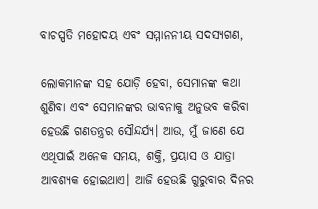ବାଚସ୍ପତି ମହୋଦୟ ଏବଂ ସମ୍ମାନନୀୟ ସଦସ୍ୟଗଣ,

ଲୋକମାନଙ୍କ ସହ ଯୋଡ଼ି ହେବା, ସେମାନଙ୍କ କଥା ଶୁଣିବା ଏବଂ ସେମାନଙ୍କର ଭାବନାକୁ ଅନୁଭବ କରିବା ହେଉଛି ଗଣତନ୍ତ୍ରର ସୌନ୍ଦର୍ଯ୍ୟ। ଆଉ, ମୁଁ ଜାଣେ ଯେ ଏଥିପାଇଁ ଅନେକ ସମୟ, ଶକ୍ତି, ପ୍ରୟାସ ଓ ଯାତ୍ରା ଆବଶ୍ୟକ ହୋଇଥାଏ। ଆଜି ହେଉଛି ଗୁରୁବାର ଦିନର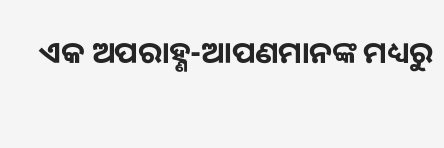ଏକ ଅପରାହ୍ଣ-ଆପଣମାନଙ୍କ ମଧ୍ୟରୁ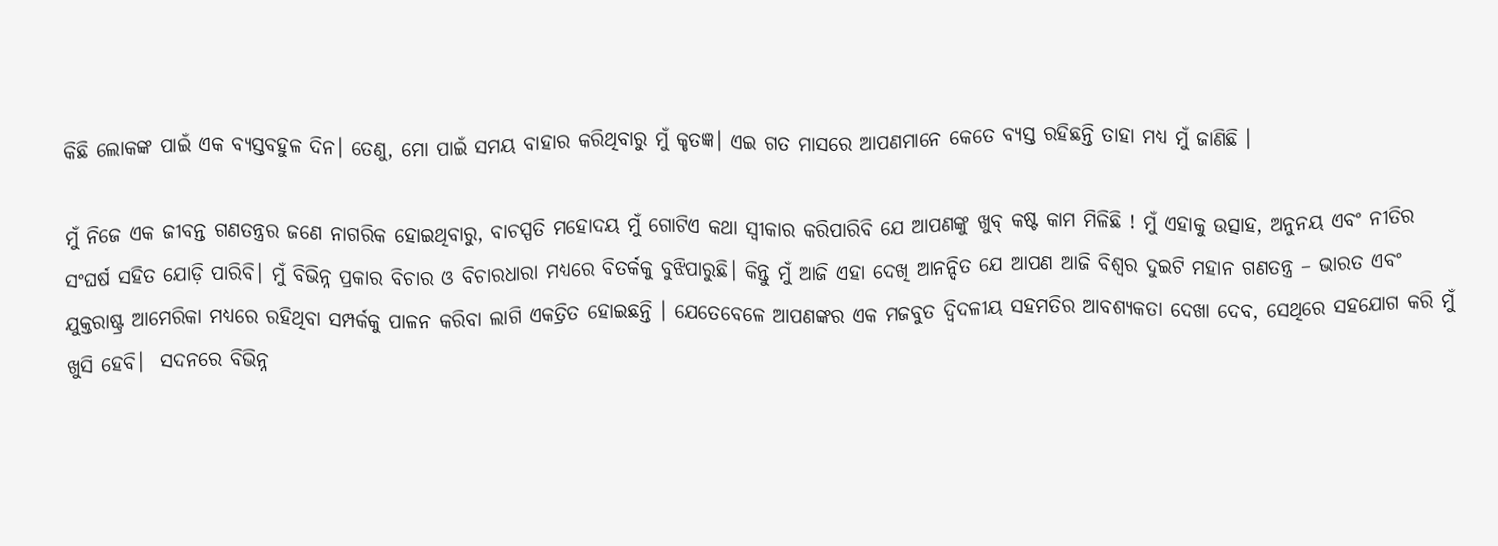କିଛି ଲୋକଙ୍କ ପାଇଁ ଏକ ବ୍ୟସ୍ତବହୁଳ ଦିନ। ତେଣୁ, ମୋ ପାଇଁ ସମୟ ବାହାର କରିଥିବାରୁ ମୁଁ କୃତଜ୍ଞ। ଏଇ ଗତ ମାସରେ ଆପଣମାନେ କେତେ ବ୍ୟସ୍ତ ରହିଛନ୍ତି ତାହା ମଧ୍ୟ ମୁଁ ଜାଣିଛି ।

ମୁଁ ନିଜେ ଏକ ଜୀବନ୍ତ ଗଣତନ୍ତ୍ରର ଜଣେ ନାଗରିକ ହୋଇଥିବାରୁ, ବାଚସ୍ପତି ମହୋଦୟ ମୁଁ ଗୋଟିଏ କଥା ସ୍ୱୀକାର କରିପାରିବି ଯେ ଆପଣଙ୍କୁ ଖୁବ୍‌ କଷ୍ଟ କାମ ମିଳିଛି ! ମୁଁ ଏହାକୁ ଉତ୍ସାହ, ଅନୁନୟ ଏବଂ ନୀତିର ସଂଘର୍ଷ ସହିତ ଯୋଡ଼ି ପାରିବି। ମୁଁ ବିଭିନ୍ନ ପ୍ରକାର ବିଚାର ଓ ବିଚାରଧାରା ମଧ୍ୟରେ ବିତର୍କକୁ ବୁଝିପାରୁଛି। କିନ୍ତୁ ମୁଁ ଆଜି ଏହା ଦେଖି ଆନନ୍ଦିତ ଯେ ଆପଣ ଆଜି ବିଶ୍ୱର ଦୁଇଟି ମହାନ ଗଣତନ୍ତ୍ର – ଭାରତ ଏବଂ ଯୁକ୍ତରାଷ୍ଟ୍ର ଆମେରିକା ମଧ୍ୟରେ ରହିଥିବା ସମ୍ପର୍କକୁ ପାଳନ କରିବା ଲାଗି ଏକତ୍ରିତ ହୋଇଛନ୍ତି । ଯେତେବେଳେ ଆପଣଙ୍କର ଏକ ମଜବୁତ ଦ୍ୱିଦଳୀୟ ସହମତିର ଆବଶ୍ୟକତା ଦେଖା ଦେବ, ସେଥିରେ ସହଯୋଗ କରି ମୁଁ ଖୁସି ହେବି।  ସଦନରେ ବିଭିନ୍ନ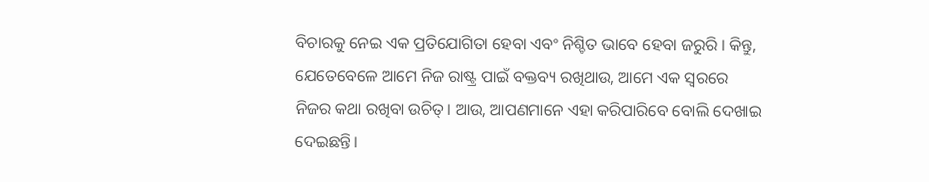ବିଚାରକୁ ନେଇ ଏକ ପ୍ରତିଯୋଗିତା ହେବା ଏବଂ ନିଶ୍ଚିତ ଭାବେ ହେବା ଜରୁରି । କିନ୍ତୁ, ଯେତେବେଳେ ଆମେ ନିଜ ରାଷ୍ଟ୍ର ପାଇଁ ବକ୍ତବ୍ୟ ରଖିଥାଉ, ଆମେ ଏକ ସ୍ୱରରେ ନିଜର କଥା ରଖିବା ଉଚିତ୍‌। ଆଉ, ଆପଣମାନେ ଏହା କରିପାରିବେ ବୋଲି ଦେଖାଇ ଦେଇଛନ୍ତି।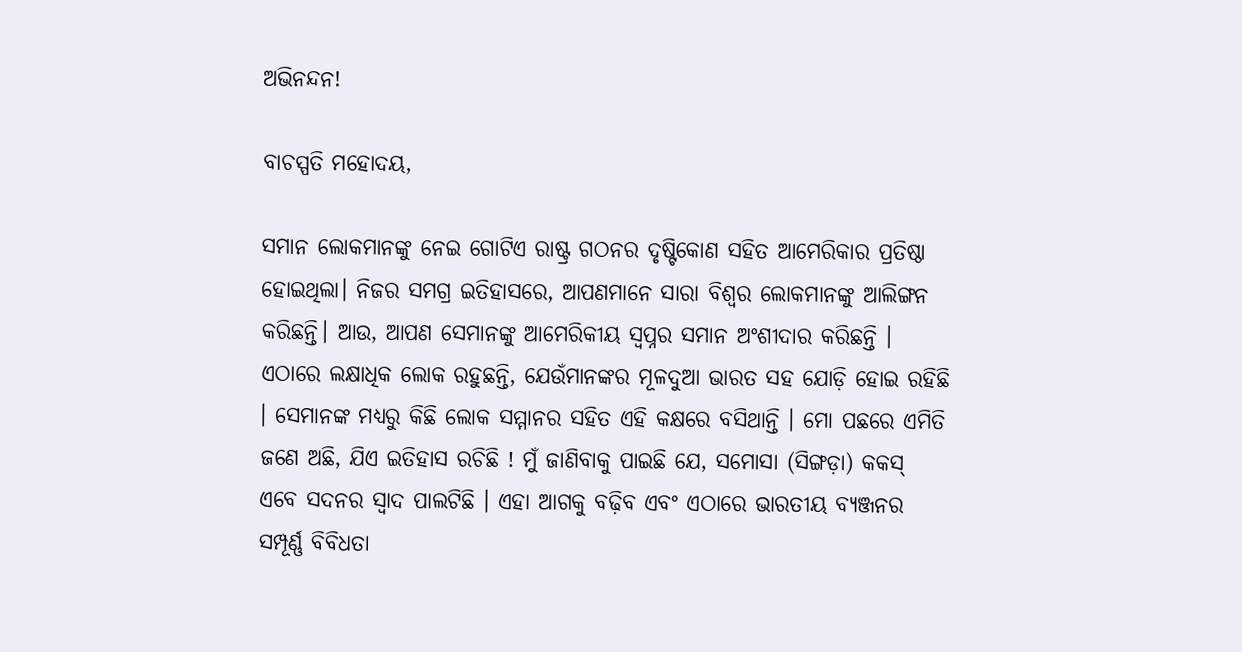ଅଭିନନ୍ଦନ!

ବାଚସ୍ପତି ମହୋଦୟ,

ସମାନ ଲୋକମାନଙ୍କୁ ନେଇ ଗୋଟିଏ ରାଷ୍ଟ୍ର ଗଠନର ଦୃଷ୍ଟିକୋଣ ସହିତ ଆମେରିକାର ପ୍ରତିଷ୍ଠା ହୋଇଥିଲା। ନିଜର ସମଗ୍ର ଇତିହାସରେ, ଆପଣମାନେ ସାରା ବିଶ୍ୱର ଲୋକମାନଙ୍କୁ ଆଲିଙ୍ଗନ କରିଛନ୍ତି। ଆଉ, ଆପଣ ସେମାନଙ୍କୁ ଆମେରିକୀୟ ସ୍ୱପ୍ନର ସମାନ ଅଂଶୀଦାର କରିଛନ୍ତି । ଏଠାରେ ଲକ୍ଷାଧିକ ଲୋକ ରହୁଛନ୍ତି, ଯେଉଁମାନଙ୍କର ମୂଳଦୁଆ ଭାରତ ସହ ଯୋଡ଼ି ହୋଇ ରହିଛି । ସେମାନଙ୍କ ମଧ୍ୟରୁ କିଛି ଲୋକ ସମ୍ମାନର ସହିତ ଏହି କକ୍ଷରେ ବସିଥାନ୍ତି । ମୋ ପଛରେ ଏମିତି ଜଣେ ଅଛି, ଯିଏ ଇତିହାସ ରଚିଛି ! ମୁଁ ଜାଣିବାକୁ ପାଇଛି ଯେ, ସମୋସା (ସିଙ୍ଗଡ଼ା) କକସ୍‌ ଏବେ ସଦନର ସ୍ୱାଦ ପାଲଟିଛି । ଏହା ଆଗକୁ ବଢ଼ିବ ଏବଂ ଏଠାରେ ଭାରତୀୟ ବ୍ୟଞ୍ଜନର ସମ୍ପୂର୍ଣ୍ଣ ବିବିଧତା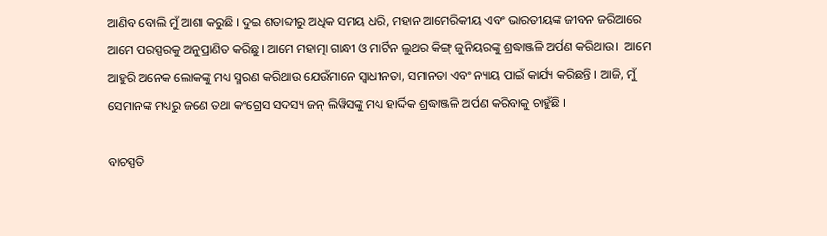ଆଣିବ ବୋଲି ମୁଁ ଆଶା କରୁଛି । ଦୁଇ ଶତାବ୍ଦୀରୁ ଅଧିକ ସମୟ ଧରି, ମହାନ ଆମେରିକୀୟ ଏବଂ ଭାରତୀୟଙ୍କ ଜୀବନ ଜରିଆରେ ଆମେ ପରସ୍ପରକୁ ଅନୁପ୍ରାଣିତ କରିଛୁ। ଆମେ ମହାତ୍ମା ଗାନ୍ଧୀ ଓ ମାର୍ଟିନ ଲୁଥର କିଙ୍ଗ୍‌ ଜୁନିୟରଙ୍କୁ ଶ୍ରଦ୍ଧାଞ୍ଜଳି ଅର୍ପଣ କରିଥାଉ।  ଆମେ ଆହୁରି ଅନେକ ଲୋକଙ୍କୁ ମଧ୍ୟ ସ୍ମରଣ କରିଥାଉ ଯେଉଁମାନେ ସ୍ୱାଧୀନତା, ସମାନତା ଏବଂ ନ୍ୟାୟ ପାଇଁ କାର୍ଯ୍ୟ କରିଛନ୍ତି । ଆଜି, ମୁଁ ସେମାନଙ୍କ ମଧ୍ୟରୁ ଜଣେ ତଥା କଂଗ୍ରେସ ସଦସ୍ୟ ଜନ୍‌ ଲିୱିସଙ୍କୁ ମଧ୍ୟ ହାର୍ଦ୍ଦିକ ଶ୍ରଦ୍ଧାଞ୍ଜଳି ଅର୍ପଣ କରିବାକୁ ଚାହୁଁଛି ।

ବାଚସ୍ପତି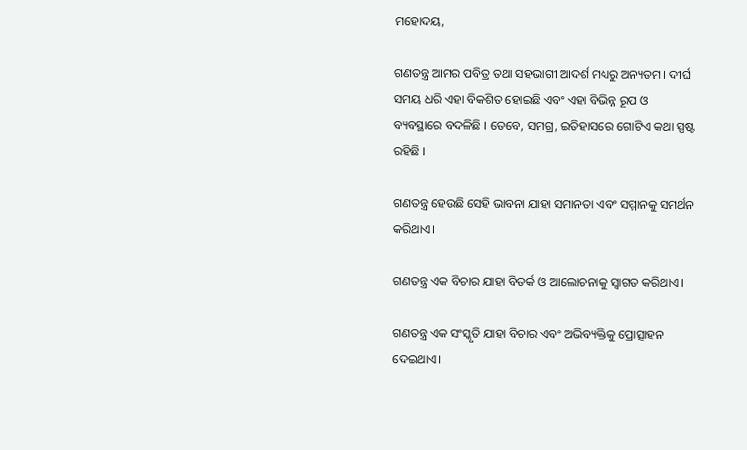ମହୋଦୟ,

ଗଣତନ୍ତ୍ର ଆମର ପବିତ୍ର ତଥା ସହଭାଗୀ ଆଦର୍ଶ ମଧ୍ୟରୁ ଅନ୍ୟତମ। ଦୀର୍ଘ ସମୟ ଧରି ଏହା ବିକଶିତ ହୋଇଛି ଏବଂ ଏହା ବିଭିନ୍ନ ରୂପ ଓ ବ୍ୟବସ୍ଥାରେ ବଦଳିଛି । ତେବେ, ସମଗ୍ର, ଇତିହାସରେ ଗୋଟିଏ କଥା ସ୍ପଷ୍ଟ ରହିଛି ।

ଗଣତନ୍ତ୍ର ହେଉଛି ସେହି ଭାବନା ଯାହା ସମାନତା ଏବଂ ସମ୍ମାନକୁ ସମର୍ଥନ କରିଥାଏ।

ଗଣତନ୍ତ୍ର ଏକ ବିଚାର ଯାହା ବିତର୍କ ଓ ଆଲୋଚନାକୁ ସ୍ୱାଗତ କରିଥାଏ।

ଗଣତନ୍ତ୍ର ଏକ ସଂସ୍କୃତି ଯାହା ବିଚାର ଏବଂ ଅଭିବ୍ୟକ୍ତିକୁ ପ୍ରୋତ୍ସାହନ ଦେଇଥାଏ।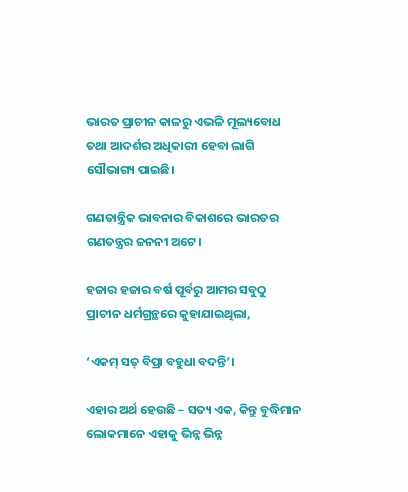ଭାରତ ପ୍ରାଚୀନ କାଳରୁ ଏଭଳି ମୂଲ୍ୟବୋଧ ତଥା ଆଦର୍ଶର ଅଧିକାରୀ ହେବା ଲାଗି ସୌଭାଗ୍ୟ ପାଇଛି।

ଗଣତାନ୍ତ୍ରିକ ଭାବନାର ବିକାଶରେ ଭାରତର ଗଣତନ୍ତ୍ରର ଜନନୀ ଅଟେ।

ହଜାର ହଜାର ବର୍ଷ ପୂର୍ବରୁ ଆମର ସବୁଠୁ ପ୍ରାଚୀନ ଧର୍ମଗ୍ରନ୍ଥରେ କୁହାଯାଇଥିଲା,

‘ଏକମ୍‌ ସତ୍‌ ବିପ୍ରା ବହୁଧା ବଦନ୍ତି’।

ଏହାର ଅର୍ଥ ହେଉଛି – ସତ୍ୟ ଏକ, କିନ୍ତୁ ବୁଦ୍ଧିମାନ ଲୋକମାନେ ଏହାକୁ ଭିନ୍ନ ଭିନ୍ନ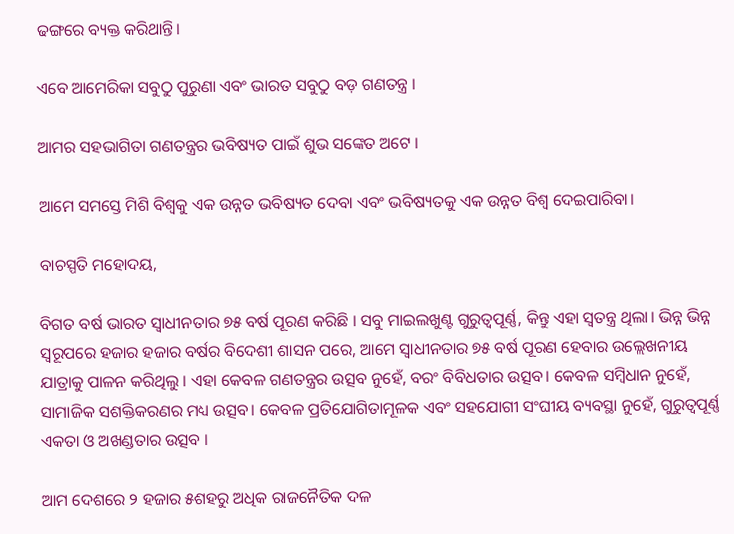ଢଙ୍ଗରେ ବ୍ୟକ୍ତ କରିଥାନ୍ତି।

ଏବେ ଆମେରିକା ସବୁଠୁ ପୁରୁଣା ଏବଂ ଭାରତ ସବୁଠୁ ବଡ଼ ଗଣତନ୍ତ୍ର ।

ଆମର ସହଭାଗିତା ଗଣତନ୍ତ୍ରର ଭବିଷ୍ୟତ ପାଇଁ ଶୁଭ ସଙ୍କେତ ଅଟେ ।

ଆମେ ସମସ୍ତେ ମିଶି ବିଶ୍ୱକୁ ଏକ ଉନ୍ନତ ଭବିଷ୍ୟତ ଦେବା ଏବଂ ଭବିଷ୍ୟତକୁ ଏକ ଉନ୍ନତ ବିଶ୍ୱ ଦେଇପାରିବା।

ବାଚସ୍ପତି ମହୋଦୟ,

ବିଗତ ବର୍ଷ ଭାରତ ସ୍ୱାଧୀନତାର ୭୫ ବର୍ଷ ପୂରଣ କରିଛି । ସବୁ ମାଇଲଖୁଣ୍ଟ ଗୁରୁତ୍ୱପୂର୍ଣ୍ଣ, କିନ୍ତୁ ଏହା ସ୍ୱତନ୍ତ୍ର ଥିଲା। ଭିନ୍ନ ଭିନ୍ନ ସ୍ୱରୂପରେ ହଜାର ହଜାର ବର୍ଷର ବିଦେଶୀ ଶାସନ ପରେ, ଆମେ ସ୍ୱାଧୀନତାର ୭୫ ବର୍ଷ ପୂରଣ ହେବାର ଉଲ୍ଲେଖନୀୟ ଯାତ୍ରାକୁ ପାଳନ କରିଥିଲୁ । ଏହା କେବଳ ଗଣତନ୍ତ୍ରର ଉତ୍ସବ ନୁହେଁ, ବରଂ ବିବିଧତାର ଉତ୍ସବ। କେବଳ ସମ୍ବିଧାନ ନୁହେଁ, ସାମାଜିକ ସଶକ୍ତିକରଣର ମଧ୍ୟ ଉତ୍ସବ। କେବଳ ପ୍ରତିଯୋଗିତାମୂଳକ ଏବଂ ସହଯୋଗୀ ସଂଘୀୟ ବ୍ୟବସ୍ଥା ନୁହେଁ, ଗୁରୁତ୍ୱପୂର୍ଣ୍ଣ ଏକତା ଓ ଅଖଣ୍ଡତାର ଉତ୍ସବ ।

ଆମ ଦେଶରେ ୨ ହଜାର ୫ଶହରୁ ଅଧିକ ରାଜନୈତିକ ଦଳ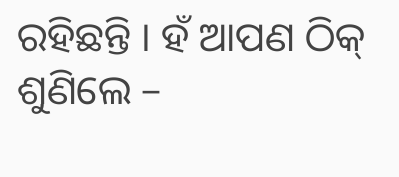ରହିଛନ୍ତି । ହଁ ଆପଣ ଠିକ୍‌ ଶୁଣିଲେ –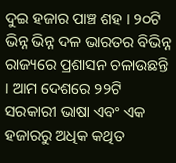ଦୁଇ ହଜାର ପାଞ୍ଚ ଶହ । ୨୦ଟି ଭିନ୍ନ ଭିନ୍ନ ଦଳ ଭାରତର ବିଭିନ୍ନ ରାଜ୍ୟରେ ପ୍ରଶାସନ ଚଳାଉଛନ୍ତି । ଆମ ଦେଶରେ ୨୨ଟି ସରକାରୀ ଭାଷା ଏବଂ ଏକ ହଜାରରୁ ଅଧିକ କଥିତ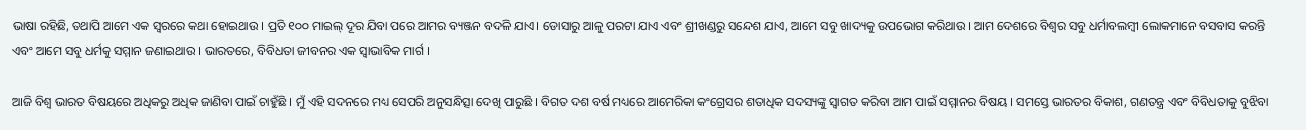ଭାଷା ରହିଛି, ତଥାପି ଆମେ ଏକ ସ୍ୱରରେ କଥା ହୋଇଥାଉ । ପ୍ରତି ୧୦୦ ମାଇଲ୍‌ ଦୂର ଯିବା ପରେ ଆମର ବ୍ୟଞ୍ଜନ ବଦଳି ଯାଏ। ଡୋସାରୁ ଆଳୁ ପରଟା ଯାଏ ଏବଂ ଶ୍ରୀଖଣ୍ଡରୁ ସନ୍ଦେଶ ଯାଏ, ଆମେ ସବୁ ଖାଦ୍ୟକୁ ଉପଭୋଗ କରିଥାଉ । ଆମ ଦେଶରେ ବିଶ୍ୱର ସବୁ ଧର୍ମାବଲମ୍ବୀ ଲୋକମାନେ ବସବାସ କରନ୍ତି ଏବଂ ଆମେ ସବୁ ଧର୍ମକୁ ସମ୍ମାନ ଜଣାଇଥାଉ । ଭାରତରେ, ବିବିଧତା ଜୀବନର ଏକ ସ୍ୱାଭାବିକ ମାର୍ଗ ।

ଆଜି ବିଶ୍ୱ ଭାରତ ବିଷୟରେ ଅଧିକରୁ ଅଧିକ ଜାଣିବା ପାଇଁ ଚାହୁଁଛି । ମୁଁ ଏହି ସଦନରେ ମଧ୍ୟ ସେପରି ଅନୁସନ୍ଧିତ୍ସା ଦେଖି ପାରୁଛି । ବିଗତ ଦଶ ବର୍ଷ ମଧ୍ୟରେ ଆମେରିକା କଂଗ୍ରେସର ଶତାଧିକ ସଦସ୍ୟଙ୍କୁ ସ୍ୱାଗତ କରିବା ଆମ ପାଇଁ ସମ୍ମାନର ବିଷୟ । ସମସ୍ତେ ଭାରତର ବିକାଶ, ଗଣତନ୍ତ୍ର ଏବଂ ବିବିଧତାକୁ ବୁଝିବା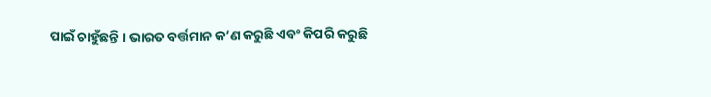ପାଇଁ ଚାହୁଁଛନ୍ତି । ଭାରତ ବର୍ତ୍ତମାନ କ’ଣ କରୁଛି ଏବଂ କିପରି କରୁଛି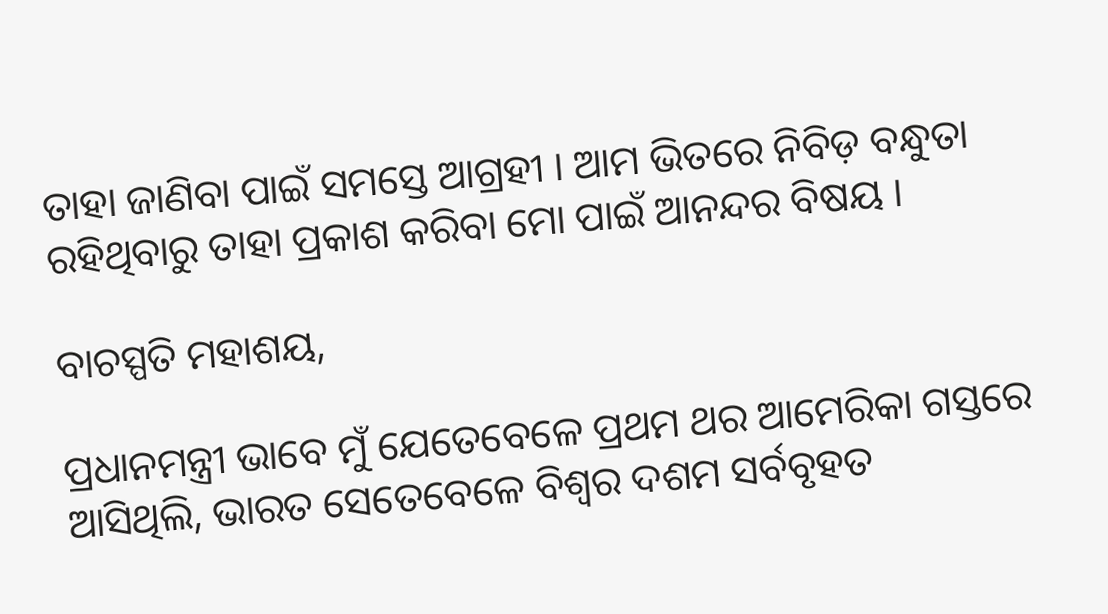ତାହା ଜାଣିବା ପାଇଁ ସମସ୍ତେ ଆଗ୍ରହୀ । ଆମ ଭିତରେ ନିବିଡ଼ ବନ୍ଧୁତା ରହିଥିବାରୁ ତାହା ପ୍ରକାଶ କରିବା ମୋ ପାଇଁ ଆନନ୍ଦର ବିଷୟ ।

ବାଚସ୍ପତି ମହାଶୟ,

ପ୍ରଧାନମନ୍ତ୍ରୀ ଭାବେ ମୁଁ ଯେତେବେଳେ ପ୍ରଥମ ଥର ଆମେରିକା ଗସ୍ତରେ ଆସିଥିଲି, ଭାରତ ସେତେବେଳେ ବିଶ୍ୱର ଦଶମ ସର୍ବବୃହତ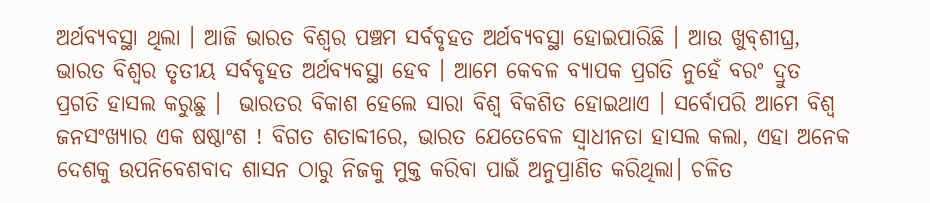ଅର୍ଥବ୍ୟବସ୍ଥା ଥିଲା । ଆଜି ଭାରତ ବିଶ୍ୱର ପଞ୍ଚମ ସର୍ବବୃହତ ଅର୍ଥବ୍ୟବସ୍ଥା ହୋଇପାରିଛି । ଆଉ ଖୁବ୍‌ଶୀଘ୍ର, ଭାରତ ବିଶ୍ୱର ତୃତୀୟ ସର୍ବବୃହତ ଅର୍ଥବ୍ୟବସ୍ଥା ହେବ । ଆମେ କେବଳ ବ୍ୟାପକ ପ୍ରଗତି ନୁହେଁ ବରଂ ଦ୍ରୁତ ପ୍ରଗତି ହାସଲ କରୁଛୁ ।  ଭାରତର ବିକାଶ ହେଲେ ସାରା ବିଶ୍ୱ ବିକଶିତ ହୋଇଥାଏ । ସର୍ବୋପରି ଆମେ ବିଶ୍ୱ ଜନସଂଖ୍ୟାର ଏକ ଷଷ୍ଠାଂଶ ! ବିଗତ ଶତାବ୍ଦୀରେ, ଭାରତ ଯେତେବେଳ ସ୍ୱାଧୀନତା ହାସଲ କଲା, ଏହା ଅନେକ ଦେଶକୁ ଉପନିବେଶବାଦ ଶାସନ ଠାରୁ ନିଜକୁ ମୁକ୍ତ କରିବା ପାଇଁ ଅନୁପ୍ରାଣିତ କରିଥିଲା। ଚଳିତ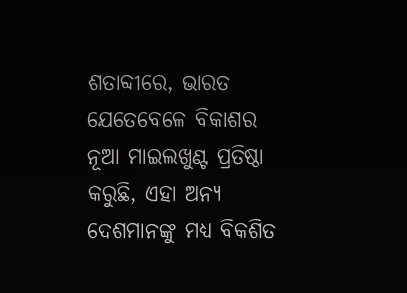ଶତାବ୍ଦୀରେ, ଭାରତ ଯେତେବେଳେ ବିକାଶର ନୂଆ ମାଇଲଖୁଣ୍ଟ ପ୍ରତିଷ୍ଠା କରୁଛି, ଏହା ଅନ୍ୟ ଦେଶମାନଙ୍କୁ ମଧ୍ୟ ବିକଶିତ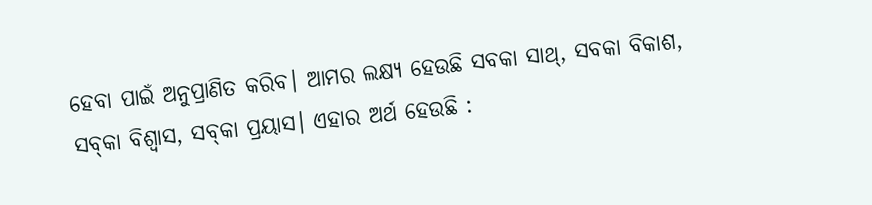ହେବା ପାଇଁ ଅନୁପ୍ରାଣିତ କରିବ। ଆମର ଲକ୍ଷ୍ୟ ହେଉଛି ସବକା ସାଥ୍‌, ସବକା ବିକାଶ, ସବ୍‌କା ବିଶ୍ୱାସ, ସବ୍‌କା ପ୍ରୟାସ। ଏହାର ଅର୍ଥ ହେଉଛି :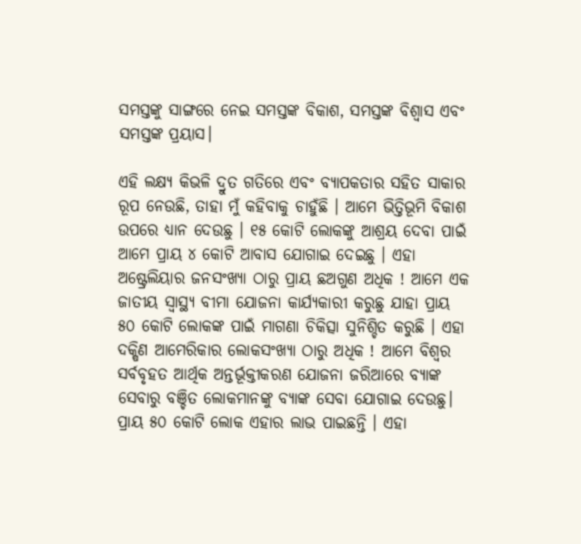ସମସ୍ତଙ୍କୁ ସାଙ୍ଗରେ ନେଇ ସମସ୍ତଙ୍କ ବିକାଶ, ସମସ୍ତଙ୍କ ବିଶ୍ୱାସ ଏବଂ ସମସ୍ତଙ୍କ ପ୍ରୟାସ।

ଏହି ଲକ୍ଷ୍ୟ କିଭଳି ଦ୍ରୁତ ଗତିରେ ଏବଂ ବ୍ୟାପକତାର ସହିତ ସାକାର ରୂପ ନେଉଛି, ତାହା ମୁଁ କହିବାକୁ ଚାହୁଁଛି । ଆମେ ଭିତ୍ତିଭୂମି ବିକାଶ ଉପରେ ଧ୍ୟାନ ଦେଉଛୁ । ୧୫ କୋଟି ଲୋକଙ୍କୁ ଆଶ୍ରୟ ଦେବା ପାଇଁ ଆମେ ପ୍ରାୟ ୪ କୋଟି ଆବାସ ଯୋଗାଇ ଦେଇଛୁ । ଏହା ଅଷ୍ଟ୍ରେଲିୟାର ଜନସଂଖ୍ୟା ଠାରୁ ପ୍ରାୟ ଛଅଗୁଣ ଅଧିକ ! ଆମେ ଏକ ଜାତୀୟ ସ୍ୱାସ୍ଥ୍ୟ ବୀମା ଯୋଜନା କାର୍ଯ୍ୟକାରୀ କରୁଛୁ ଯାହା ପ୍ରାୟ ୫୦ କୋଟି ଲୋକଙ୍କ ପାଇଁ ମାଗଣା ଚିକିତ୍ସା ସୁନିଶ୍ଚିତ କରୁଛି । ଏହା ଦକ୍ଷିଣ ଆମେରିକାର ଲୋକସଂଖ୍ୟା ଠାରୁ ଅଧିକ ! ଆମେ ବିଶ୍ୱର ସର୍ବବୃହତ ଆର୍ଥିକ ଅନ୍ତର୍ଭୂକ୍ତୀକରଣ ଯୋଜନା ଜରିଆରେ ବ୍ୟାଙ୍କ ସେବାରୁ ବଞ୍ଚିତ ଲୋକମାନଙ୍କୁ ବ୍ୟାଙ୍କ ସେବା ଯୋଗାଇ ଦେଉଛୁ। ପ୍ରାୟ ୫୦ କୋଟି ଲୋକ ଏହାର ଲାଭ ପାଇଛନ୍ତି । ଏହା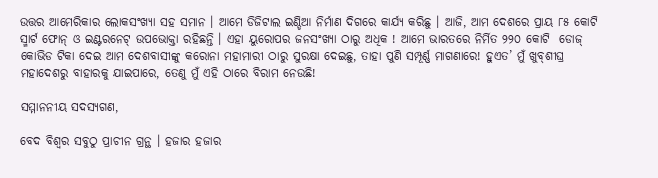ଉତ୍ତର ଆମେରିକାର ଲୋକସଂଖ୍ୟା ସହ ସମାନ । ଆମେ ଡିଜିଟାଲ ଇଣ୍ଡିଆ ନିର୍ମାଣ ଦିଗରେ କାର୍ଯ୍ୟ କରିଛୁ । ଆଜି, ଆମ ଦେଶରେ ପ୍ରାୟ ୮୫ କୋଟି ସ୍ମାର୍ଟ ଫୋନ୍‌ ଓ ଇଣ୍ଟରନେଟ୍‌ ଉପଭୋକ୍ତା ରହିଛନ୍ତି । ଏହା ୟୁରୋପର ଜନସଂଖ୍ୟା ଠାରୁ ଅଧିକ ! ଆମେ ଭାରତରେ ନିର୍ମିତ ୨୨୦ କୋଟି  ଡୋଜ୍‌ କୋଭିଡ ଟିକା ଦେଇ ଆମ ଦେଶବାସୀଙ୍କୁ କରୋନା ମହାମାରୀ ଠାରୁ ସୁରକ୍ଷା ଦେଇଛୁ, ତାହା ପୁଣି ସମ୍ପୂର୍ଣ୍ଣ ମାଗଣାରେ! ହୁଏତ’ ମୁଁ ଖୁବ୍‌ଶୀଘ୍ର ମହାଦେଶରୁ ବାହାରକୁ ଯାଇପାରେ, ତେଣୁ ମୁଁ ଏହି ଠାରେ ବିରାମ ନେଉଛି!

ସମ୍ମାନନୀୟ ସଦସ୍ୟଗଣ,

ବେଦ ବିଶ୍ୱର ସବୁଠୁ ପ୍ରାଚୀନ ଗ୍ରନ୍ଥ । ହଜାର ହଜାର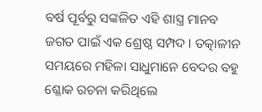ବର୍ଷ ପୂର୍ବରୁ ସଙ୍କଳିତ ଏହି ଶାସ୍ତ୍ର ମାନବ ଜଗତ ପାଇଁ ଏକ ଶ୍ରେଷ୍ଠ ସମ୍ପଦ । ତତ୍କାଳୀନ ସମୟରେ ମହିଳା ସାଧୁମାନେ ବେଦର ବହୁ ଶ୍ଳୋକ ରଚନା କରିଥିଲେ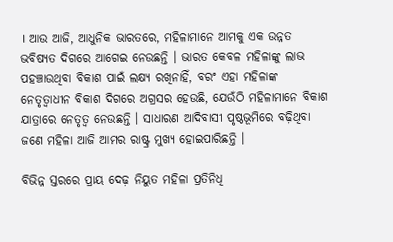। ଆଉ ଆଜି, ଆଧୁନିକ ଭାରତରେ, ମହିଳାମାନେ ଆମକୁ ଏକ ଉନ୍ନତ ଭବିଷ୍ୟତ ଦିଗରେ ଆଗେଇ ନେଉଛନ୍ତି । ଭାରତ କେବଳ ମହିଳାଙ୍କୁ ଲାଭ ପହଞ୍ଚାଉଥିବା ବିକାଶ ପାଇଁ ଲକ୍ଷ୍ୟ ରଖିନାହିଁ, ବରଂ ଏହା ମହିଳାଙ୍କ ନେତୃତ୍ୱାଧୀନ ବିକାଶ ଦିଗରେ ଅଗ୍ରସର ହେଉଛି, ଯେଉଁଠି ମହିଳାମାନେ ବିକାଶ ଯାତ୍ରାରେ ନେତୃତ୍ୱ ନେଉଛନ୍ତି । ସାଧାରଣ ଆଦିବାସୀ ପୃଷ୍ଠଭୂମିରେ ବଢ଼ିଥିବା ଜଣେ ମହିଳା ଆଜି ଆମର ରାଷ୍ଟ୍ର ମୁଖ୍ୟ ହୋଇପାରିଛନ୍ତି ।

ବିଭିନ୍ନ ସ୍ତରରେ ପ୍ରାୟ ଦେଢ଼ ନିୟୁତ ମହିଳା ପ୍ରତିନିଧି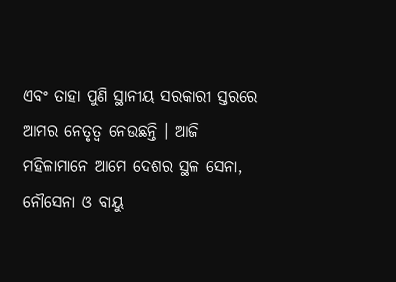ଏବଂ ତାହା ପୁଣି ସ୍ଥାନୀୟ ସରକାରୀ ସ୍ତରରେ ଆମର ନେତୃତ୍ୱ ନେଉଛନ୍ତି । ଆଜି ମହିଳାମାନେ ଆମେ ଦେଶର ସ୍ଥଳ ସେନା, ନୌସେନା ଓ ବାୟୁ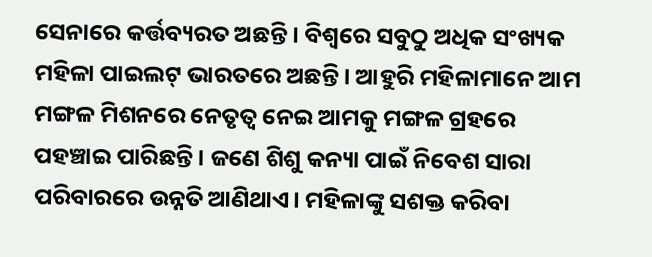ସେନାରେ କର୍ତ୍ତବ୍ୟରତ ଅଛନ୍ତି । ବିଶ୍ୱରେ ସବୁଠୁ ଅଧିକ ସଂଖ୍ୟକ ମହିଳା ପାଇଲଟ୍‌ ଭାରତରେ ଅଛନ୍ତି । ଆହୁରି ମହିଳାମାନେ ଆମ ମଙ୍ଗଳ ମିଶନରେ ନେତୃତ୍ୱ ନେଇ ଆମକୁ ମଙ୍ଗଳ ଗ୍ରହରେ ପହଞ୍ଚାଇ ପାରିଛନ୍ତି । ଜଣେ ଶିଶୁ କନ୍ୟା ପାଇଁ ନିବେଶ ସାରା ପରିବାରରେ ଉନ୍ନତି ଆଣିଥାଏ। ମହିଳାଙ୍କୁ ସଶକ୍ତ କରିବା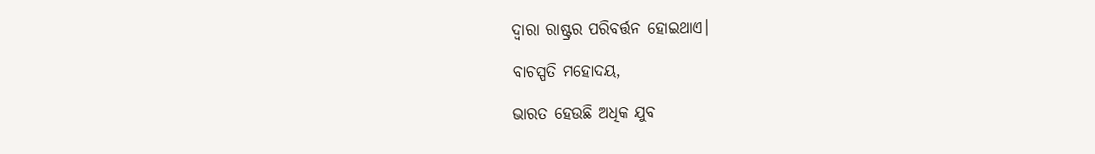ଦ୍ୱାରା ରାଷ୍ଟ୍ରର ପରିବର୍ତ୍ତନ ହୋଇଥାଏ।

ବାଚସ୍ପତି ମହୋଦୟ,

ଭାରତ ହେଉଛି ଅଧିକ ଯୁବ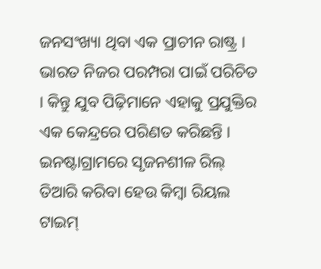ଜନସଂଖ୍ୟା ଥିବା ଏକ ପ୍ରାଚୀନ ରାଷ୍ଟ୍ର । ଭାରତ ନିଜର ପରମ୍ପରା ପାଇଁ ପରିଚିତ । କିନ୍ତୁ ଯୁବ ପିଢ଼ିମାନେ ଏହାକୁ ପ୍ରଯୁକ୍ତିର ଏକ କେନ୍ଦ୍ରରେ ପରିଣତ କରିଛନ୍ତି । ଇନଷ୍ଟାଗ୍ରାମରେ ସୃଜନଶୀଳ ରିଲ୍‌ ତିଆରି କରିବା ହେଉ କିମ୍ବା ରିୟଲ ଟାଇମ୍‌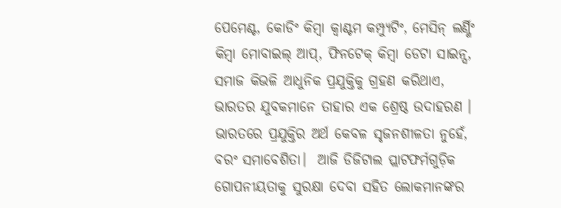ପେମେଣ୍ଟ, କୋଡିଂ କିମ୍ବା କ୍ୱାଣ୍ଟମ କମ୍ପ୍ୟୁଟିଂ, ମେସିନ୍‌ ଲର୍ଣ୍ଣିଂ କିମ୍ବା ମୋବାଇଲ୍‌ ଆପ୍‌, ଫିନଟେକ୍‌ କିମ୍ବା ଡେଟା ସାଇନ୍ସ, ସମାଜ କିଭଳି ଆଧୁନିକ ପ୍ରଯୁକ୍ତିକୁ ଗ୍ରହଣ କରିଥାଏ, ଭାରତର ଯୁବକମାନେ ତାହାର ଏକ ଶ୍ରେଷ୍ଠ ଉଦାହରଣ । ଭାରତରେ ପ୍ରଯୁକ୍ତିର ଅର୍ଥ କେବଳ ସୃଜନଶୀଳତା ନୁହେଁ, ବରଂ ସମାବେଶିତା।  ଆଜି ଡିଜିଟାଲ ପ୍ଲାଟଫର୍ମଗୁଡ଼ିକ ଗୋପନୀୟତାକୁ ସୁରକ୍ଷା ଦେବା ସହିତ ଲୋକମାନଙ୍କର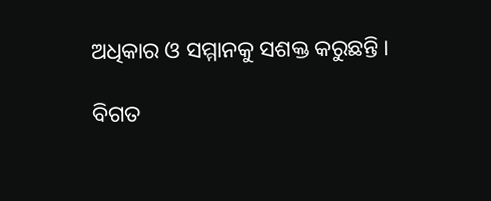ଅଧିକାର ଓ ସମ୍ମାନକୁ ସଶକ୍ତ କରୁଛନ୍ତି ।

ବିଗତ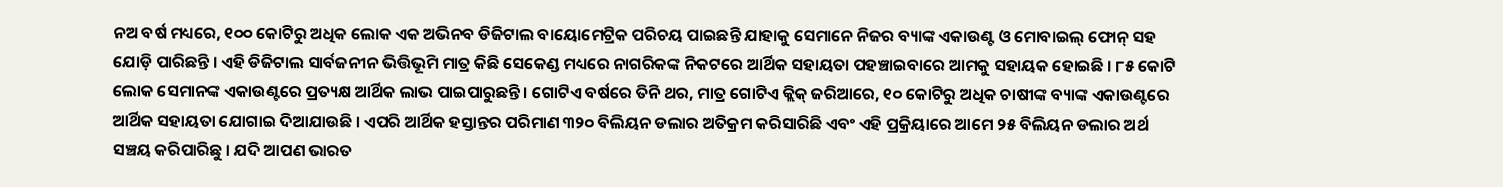ନଅ ବର୍ଷ ମଧ୍ୟରେ, ୧୦୦ କୋଟିରୁ ଅଧିକ ଲୋକ ଏକ ଅଭିନବ ଡିଜିଟାଲ ବାୟୋମେଟ୍ରିକ ପରିଚୟ ପାଇଛନ୍ତି ଯାହାକୁ ସେମାନେ ନିଜର ବ୍ୟାଙ୍କ ଏକାଉଣ୍ଟ ଓ ମୋବାଇଲ୍‌ ଫୋନ୍‌ ସହ ଯୋଡ଼ି ପାରିଛନ୍ତି । ଏହି ଡିଜିଟାଲ ସାର୍ବଜନୀନ ଭିତ୍ତିଭୂମି ମାତ୍ର କିଛି ସେକେଣ୍ଡ ମଧ୍ୟରେ ନାଗରିକଙ୍କ ନିକଟରେ ଆର୍ଥିକ ସହାୟତା ପହଞ୍ଚାଇବାରେ ଆମକୁ ସହାୟକ ହୋଇଛି । ୮୫ କୋଟି ଲୋକ ସେମାନଙ୍କ ଏକାଉଣ୍ଟରେ ପ୍ରତ୍ୟକ୍ଷ ଆର୍ଥିକ ଲାଭ ପାଇପାରୁଛନ୍ତି । ଗୋଟିଏ ବର୍ଷରେ ତିନି ଥର, ମାତ୍ର ଗୋଟିଏ କ୍ଲିକ୍‌ ଜରିଆରେ, ୧୦ କୋଟିରୁ ଅଧିକ ଚାଷୀଙ୍କ ବ୍ୟାଙ୍କ ଏକାଉଣ୍ଟରେ ଆର୍ଥିକ ସହାୟତା ଯୋଗାଇ ଦିଆଯାଉଛି । ଏପରି ଆର୍ଥିକ ହସ୍ତାନ୍ତର ପରିମାଣ ୩୨୦ ବିଲିୟନ ଡଲାର ଅତିକ୍ରମ କରିସାରିଛି ଏବଂ ଏହି ପ୍ରକ୍ରିୟାରେ ଆମେ ୨୫ ବିଲିୟନ ଡଲାର ଅର୍ଥ ସଞ୍ଚୟ କରିପାରିଛୁ । ଯଦି ଆପଣ ଭାରତ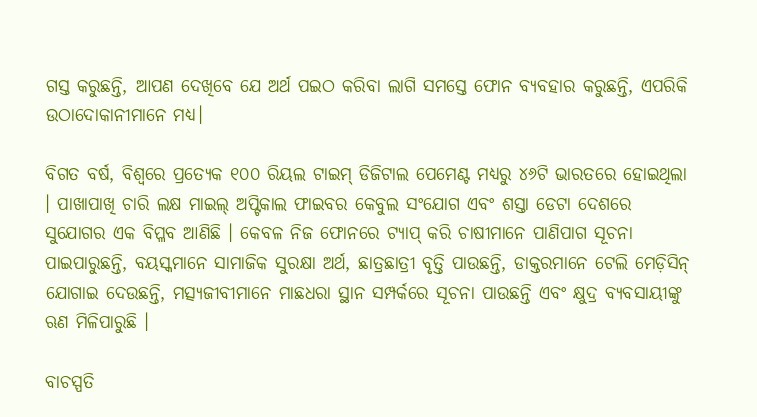ଗସ୍ତ କରୁଛନ୍ତି, ଆପଣ ଦେଖିବେ ଯେ ଅର୍ଥ ପଇଠ କରିବା ଲାଗି ସମସ୍ତେ ଫୋନ ବ୍ୟବହାର କରୁଛନ୍ତି, ଏପରିକି ଉଠାଦୋକାନୀମାନେ ମଧ୍ୟ।

ବିଗତ ବର୍ଷ, ବିଶ୍ୱରେ ପ୍ରତ୍ୟେକ ୧୦୦ ରିୟଲ ଟାଇମ୍‌ ଡିଜିଟାଲ ପେମେଣ୍ଟ ମଧ୍ୟରୁ ୪୬ଟି ଭାରତରେ ହୋଇଥିଲା । ପାଖାପାଖି ଚାରି ଲକ୍ଷ ମାଇଲ୍‌ ଅପ୍ଟିକାଲ ଫାଇବର କେବୁଲ ସଂଯୋଗ ଏବଂ ଶସ୍ତା ଡେଟା ଦେଶରେ ସୁଯୋଗର ଏକ ବିପ୍ଳବ ଆଣିଛି । କେବଳ ନିଜ ଫୋନରେ ଟ୍ୟାପ୍‌ କରି ଚାଷୀମାନେ ପାଣିପାଗ ସୂଚନା ପାଇପାରୁଛନ୍ତି, ବୟସ୍କମାନେ ସାମାଜିକ ସୁରକ୍ଷା ଅର୍ଥ, ଛାତ୍ରଛାତ୍ରୀ ବୃତ୍ତି ପାଉଛନ୍ତି, ଡାକ୍ତରମାନେ ଟେଲି ମେଡ଼ିସିନ୍‌ ଯୋଗାଇ ଦେଉଛନ୍ତି, ମତ୍ସ୍ୟଜୀବୀମାନେ ମାଛଧରା ସ୍ଥାନ ସମ୍ପର୍କରେ ସୂଚନା ପାଉଛନ୍ତି ଏବଂ କ୍ଷୁଦ୍ର ବ୍ୟବସାୟୀଙ୍କୁ ଋଣ ମିଳିପାରୁଛି ।

ବାଚସ୍ପତି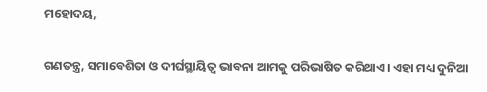ମହୋଦୟ,

ଗଣତନ୍ତ୍ର, ସମାବେଶିତା ଓ ଦୀର୍ଘସ୍ଥାୟିତ୍ୱ ଭାବନା ଆମକୁ ପରିଭାଷିତ କରିଥାଏ। ଏହା ମଧ୍ୟ ଦୁନିଆ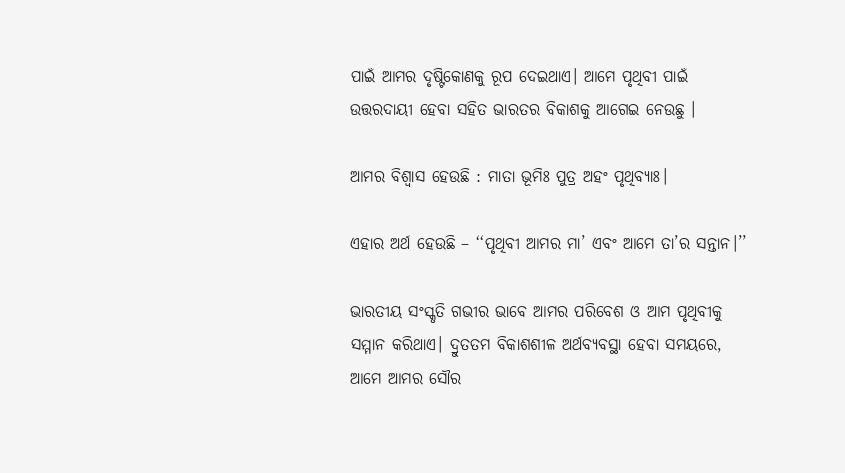ପାଇଁ ଆମର ଦୃଷ୍ଟିକୋଣକୁ ରୂପ ଦେଇଥାଏ। ଆମେ ପୃଥିବୀ ପାଇଁ ଉତ୍ତରଦାୟୀ ହେବା ସହିତ ଭାରତର ବିକାଶକୁ ଆଗେଇ ନେଉଛୁ ।

ଆମର ବିଶ୍ୱାସ ହେଉଛି : ମାତା ଭୂମିଃ ପୁତ୍ର ଅହଂ ପୃଥିବ୍ୟାଃ।

ଏହାର ଅର୍ଥ ହେଉଛି – ‘‘ପୃଥିବୀ ଆମର ମା’ ଏବଂ ଆମେ ତା’ର ସନ୍ତାନ।’’

ଭାରତୀୟ ସଂସ୍କୃତି ଗଭୀର ଭାବେ ଆମର ପରିବେଶ ଓ ଆମ ପୃଥିବୀକୁ ସମ୍ମାନ କରିଥାଏ। ଦ୍ରୁତତମ ବିକାଶଶୀଳ ଅର୍ଥବ୍ୟବସ୍ଥା ହେବା ସମୟରେ, ଆମେ ଆମର ସୌର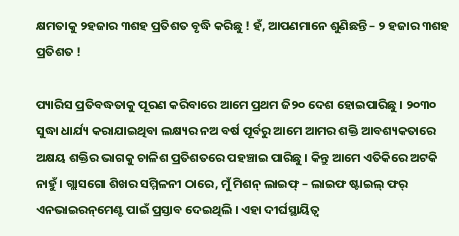କ୍ଷମତାକୁ ୨ହଜାର ୩ଶହ ପ୍ରତିଶତ ବୃଦ୍ଧି କରିଛୁ ! ହଁ, ଆପଣମାନେ ଶୁଣିଛନ୍ତି – ୨ ହଜାର ୩ଶହ ପ୍ରତିଶତ !

ପ୍ୟାରିସ ପ୍ରତିବଦ୍ଧତାକୁ ପୂରଣ କରିବାରେ ଆମେ ପ୍ରଥମ ଜି୨୦ ଦେଶ ହୋଇପାରିଛୁ । ୨୦୩୦ ସୁଦ୍ଧା ଧାର୍ଯ୍ୟ କରାଯାଇଥିବା ଲକ୍ଷ୍ୟର ନଅ ବର୍ଷ ପୂର୍ବରୁ ଆମେ ଆମର ଶକ୍ତି ଆବଶ୍ୟକତାରେ ଅକ୍ଷୟ ଶକ୍ତିର ଭାଗକୁ ଚାଳିଶ ପ୍ରତିଶତରେ ପହଞ୍ଚାଇ ପାରିଛୁ । କିନ୍ତୁ ଆମେ ଏତିକିରେ ଅଟକି ନାହୁଁ । ଗ୍ଲାସଗୋ ଶିଖର ସମ୍ମିଳନୀ ଠାରେ, ମୁଁ ମିଶନ୍‌ ଲାଇଫ୍‌ – ଲାଇଫ ଷ୍ଟାଇଲ୍‌ ଫର୍‌ ଏନଭାଇରନ୍‌ମେଣ୍ଟ ପାଇଁ ପ୍ରସ୍ତାବ ଦେଇଥିଲି । ଏହା ଦୀର୍ଘସ୍ଥାୟିତ୍ୱ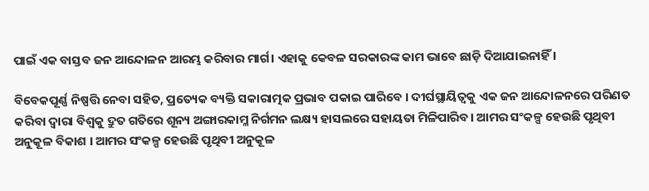ପାଇଁ ଏକ ବାସ୍ତବ ଜନ ଆନ୍ଦୋଳନ ଆରମ୍ଭ କରିବାର ମାର୍ଗ। ଏହାକୁ କେବଳ ସରକାରଙ୍କ କାମ ଭାବେ ଛାଡ଼ି ଦିଆଯାଇନାହିଁ ।

ବିବେକପୂର୍ଣ୍ଣ ନିଷ୍ପତ୍ତି ନେବା ସହିତ, ପ୍ରତ୍ୟେକ ବ୍ୟକ୍ତି ସକାରାତ୍ମକ ପ୍ରଭାବ ପକାଇ ପାରିବେ । ଦୀର୍ଘସ୍ଥାୟିତ୍ୱକୁ ଏକ ଜନ ଆନ୍ଦୋଳନରେ ପରିଣତ କରିବା ଦ୍ୱାରା ବିଶ୍ୱକୁ ଦ୍ରୁତ ଗତିରେ ଶୂନ୍ୟ ଅଙ୍ଗାରକାମ୍ଳ ନିର୍ଗମନ ଲକ୍ଷ୍ୟ ହାସଲରେ ସହାୟତା ମିଳିପାରିବ। ଆମର ସଂକଳ୍ପ ହେଉଛି ପୃଥିବୀ ଅନୁକୂଳ ବିକାଶ । ଆମର ସଂକଳ୍ପ ହେଉଛି ପୃଥିବୀ ଅନୁକୂଳ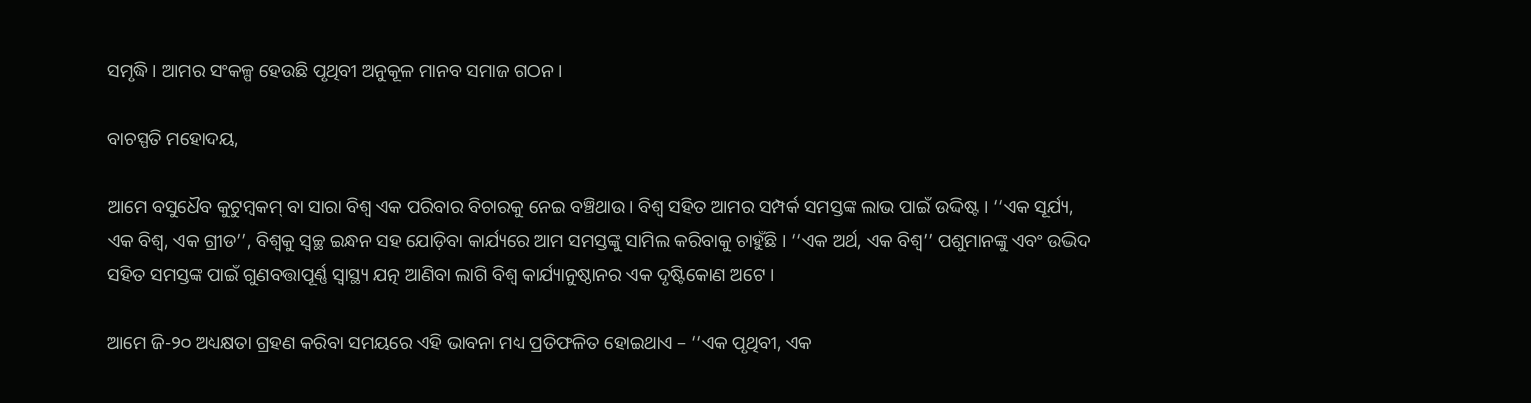ସମୃଦ୍ଧି । ଆମର ସଂକଳ୍ପ ହେଉଛି ପୃଥିବୀ ଅନୁକୂଳ ମାନବ ସମାଜ ଗଠନ।

ବାଚସ୍ପତି ମହୋଦୟ,

ଆମେ ବସୁଧୈବ କୁଟୁମ୍ବକମ୍‌ ବା ସାରା ବିଶ୍ୱ ଏକ ପରିବାର ବିଚାରକୁ ନେଇ ବଞ୍ଚିଥାଉ। ବିଶ୍ୱ ସହିତ ଆମର ସମ୍ପର୍କ ସମସ୍ତଙ୍କ ଲାଭ ପାଇଁ ଉଦ୍ଦିଷ୍ଟ । ‘‘ଏକ ସୂର୍ଯ୍ୟ, ଏକ ବିଶ୍ୱ, ଏକ ଗ୍ରୀଡ’’, ବିଶ୍ୱକୁ ସ୍ୱଚ୍ଛ ଇନ୍ଧନ ସହ ଯୋଡ଼ିବା କାର୍ଯ୍ୟରେ ଆମ ସମସ୍ତଙ୍କୁ ସାମିଲ କରିବାକୁ ଚାହୁଁଛି । ‘‘ଏକ ଅର୍ଥ, ଏକ ବିଶ୍ୱ’’ ପଶୁମାନଙ୍କୁ ଏବଂ ଉଦ୍ଭିଦ ସହିତ ସମସ୍ତଙ୍କ ପାଇଁ ଗୁଣବତ୍ତାପୂର୍ଣ୍ଣ ସ୍ୱାସ୍ଥ୍ୟ ଯତ୍ନ ଆଣିବା ଲାଗି ବିଶ୍ୱ କାର୍ଯ୍ୟାନୁଷ୍ଠାନର ଏକ ଦୃଷ୍ଟିକୋଣ ଅଟେ ।

ଆମେ ଜି-୨୦ ଅଧ୍ୟକ୍ଷତା ଗ୍ରହଣ କରିବା ସମୟରେ ଏହି ଭାବନା ମଧ୍ୟ ପ୍ରତିଫଳିତ ହୋଇଥାଏ – ‘‘ଏକ ପୃଥିବୀ, ଏକ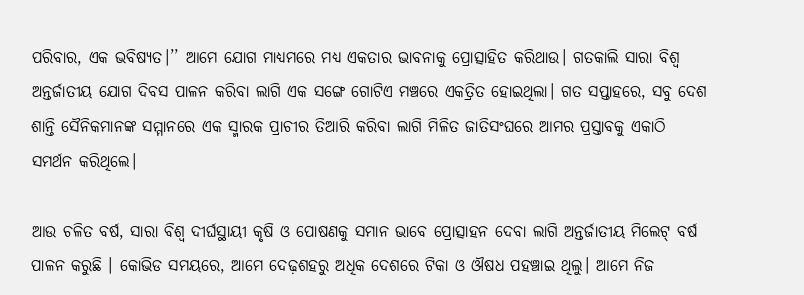ପରିବାର, ଏକ ଭବିଷ୍ୟତ।’’ ଆମେ ଯୋଗ ମାଧ୍ୟମରେ ମଧ୍ୟ ଏକତାର ଭାବନାକୁ ପ୍ରୋତ୍ସାହିତ କରିଥାଉ। ଗତକାଲି ସାରା ବିଶ୍ୱ ଅନ୍ତର୍ଜାତୀୟ ଯୋଗ ଦିବସ ପାଳନ କରିବା ଲାଗି ଏକ ସଙ୍ଗେ ଗୋଟିଏ ମଞ୍ଚରେ ଏକତ୍ରିତ ହୋଇଥିଲା। ଗତ ସପ୍ତାହରେ, ସବୁ ଦେଶ ଶାନ୍ତି ସୈନିକମାନଙ୍କ ସମ୍ମାନରେ ଏକ ସ୍ମାରକ ପ୍ରାଚୀର ତିଆରି କରିବା ଲାଗି ମିଳିତ ଜାତିସଂଘରେ ଆମର ପ୍ରସ୍ତାବକୁ ଏକାଠି ସମର୍ଥନ କରିଥିଲେ।

ଆଉ ଚଳିତ ବର୍ଷ, ସାରା ବିଶ୍ୱ ଦୀର୍ଘସ୍ଥାୟୀ କୃଷି ଓ ପୋଷଣକୁ ସମାନ ଭାବେ ପ୍ରୋତ୍ସାହନ ଦେବା ଲାଗି ଅନ୍ତର୍ଜାତୀୟ ମିଲେଟ୍‌ ବର୍ଷ ପାଳନ କରୁଛି । କୋଭିଡ ସମୟରେ, ଆମେ ଦେଢ଼ଶହରୁ ଅଧିକ ଦେଶରେ ଟିକା ଓ ଔଷଧ ପହଞ୍ଚାଇ ଥିଲୁ। ଆମେ ନିଜ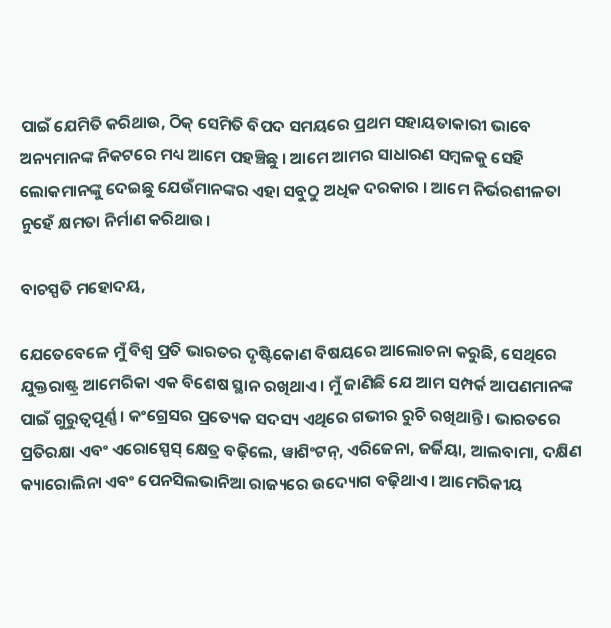ପାଇଁ ଯେମିତି କରିଥାଉ, ଠିକ୍‌ ସେମିତି ବିପଦ ସମୟରେ ପ୍ରଥମ ସହାୟତାକାରୀ ଭାବେ ଅନ୍ୟମାନଙ୍କ ନିକଟରେ ମଧ୍ୟ ଆମେ ପହଞ୍ଚିଛୁ । ଆମେ ଆମର ସାଧାରଣ ସମ୍ବଳକୁ ସେହି ଲୋକମାନଙ୍କୁ ଦେଇଛୁ ଯେଉଁମାନଙ୍କର ଏହା ସବୁଠୁ ଅଧିକ ଦରକାର । ଆମେ ନିର୍ଭରଶୀଳତା ନୁହେଁ କ୍ଷମତା ନିର୍ମାଣ କରିଥାଉ।

ବାଚସ୍ପତି ମହୋଦୟ,

ଯେତେବେଳେ ମୁଁ ବିଶ୍ୱ ପ୍ରତି ଭାରତର ଦୃଷ୍ଟିକୋଣ ବିଷୟରେ ଆଲୋଚନା କରୁଛି, ସେଥିରେ ଯୁକ୍ତରାଷ୍ଟ୍ର ଆମେରିକା ଏକ ବିଶେଷ ସ୍ଥାନ ରଖିଥାଏ। ମୁଁ ଜାଣିଛି ଯେ ଆମ ସମ୍ପର୍କ ଆପଣମାନଙ୍କ ପାଇଁ ଗୁରୁତ୍ୱପୂର୍ଣ୍ଣ । କଂଗ୍ରେସର ପ୍ରତ୍ୟେକ ସଦସ୍ୟ ଏଥିରେ ଗଭୀର ରୁଚି ରଖିଥାନ୍ତି । ଭାରତରେ ପ୍ରତିରକ୍ଷା ଏବଂ ଏରୋସ୍ପେସ୍‌ କ୍ଷେତ୍ର ବଢ଼ିଲେ, ୱାଶିଂଟନ୍‌, ଏରିଜେନା, ଜର୍ଜିୟା, ଆଲବାମା, ଦକ୍ଷିଣ କ୍ୟାରୋଲିନା ଏବଂ ପେନସିଲଭାନିଆ ରାଜ୍ୟରେ ଉଦ୍ୟୋଗ ବଢ଼ିଥାଏ। ଆମେରିକୀୟ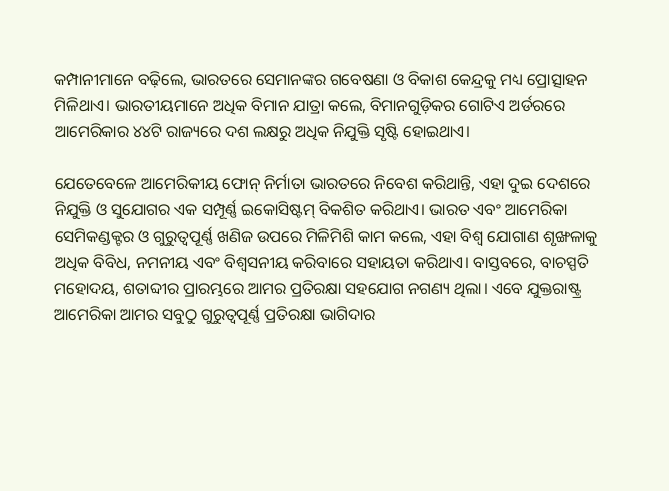କମ୍ପାନୀମାନେ ବଢ଼ିଲେ, ଭାରତରେ ସେମାନଙ୍କର ଗବେଷଣା ଓ ବିକାଶ କେନ୍ଦ୍ରକୁ ମଧ୍ୟ ପ୍ରୋତ୍ସାହନ ମିଳିଥାଏ। ଭାରତୀୟମାନେ ଅଧିକ ବିମାନ ଯାତ୍ରା କଲେ, ବିମାନଗୁଡ଼ିକର ଗୋଟିଏ ଅର୍ଡରରେ ଆମେରିକାର ୪୪ଟି ରାଜ୍ୟରେ ଦଶ ଲକ୍ଷରୁ ଅଧିକ ନିଯୁକ୍ତି ସୃଷ୍ଟି ହୋଇଥାଏ।

ଯେତେବେଳେ ଆମେରିକୀୟ ଫୋନ୍‌ ନିର୍ମାତା ଭାରତରେ ନିବେଶ କରିଥାନ୍ତି, ଏହା ଦୁଇ ଦେଶରେ ନିଯୁକ୍ତି ଓ ସୁଯୋଗର ଏକ ସମ୍ପୂର୍ଣ୍ଣ ଇକୋସିଷ୍ଟମ୍‌ ବିକଶିତ କରିଥାଏ। ଭାରତ ଏବଂ ଆମେରିକା ସେମିକଣ୍ଡକ୍ଟର ଓ ଗୁରୁତ୍ୱପୂର୍ଣ୍ଣ ଖଣିଜ ଉପରେ ମିଳିମିଶି କାମ କଲେ, ଏହା ବିଶ୍ୱ ଯୋଗାଣ ଶୃଙ୍ଖଳାକୁ ଅଧିକ ବିବିଧ, ନମନୀୟ ଏବଂ ବିଶ୍ୱସନୀୟ କରିବାରେ ସହାୟତା କରିଥାଏ। ବାସ୍ତବରେ, ବାଚସ୍ପତି ମହୋଦୟ, ଶତାବ୍ଦୀର ପ୍ରାରମ୍ଭରେ ଆମର ପ୍ରତିରକ୍ଷା ସହଯୋଗ ନଗଣ୍ୟ ଥିଲା। ଏବେ ଯୁକ୍ତରାଷ୍ଟ୍ର ଆମେରିକା ଆମର ସବୁଠୁ ଗୁରୁତ୍ୱପୂର୍ଣ୍ଣ ପ୍ରତିରକ୍ଷା ଭାଗିଦାର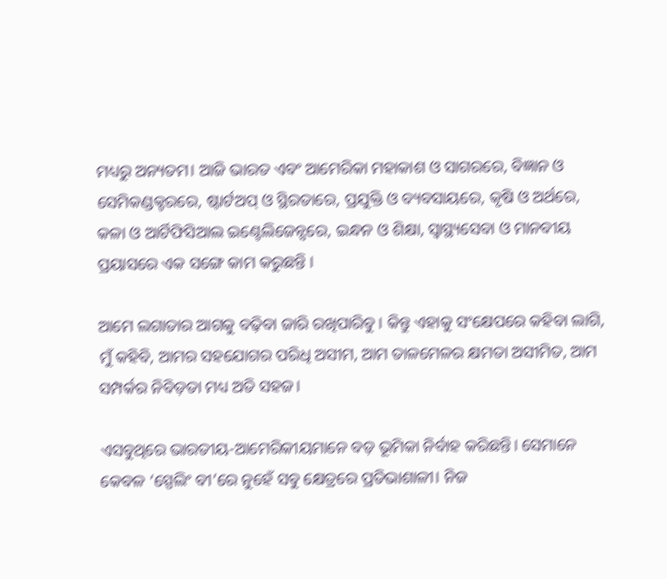ମଧ୍ୟରୁ ଅନ୍ୟତମ। ଆଜି ଭାରତ ଏବଂ ଆମେରିକା ମହାକାଶ ଓ ସାଗରରେ, ବିଜ୍ଞାନ ଓ ସେମିକଣ୍ଡକ୍ଟରରେ, ଷ୍ଟାର୍ଟଅପ୍‌ ଓ ସ୍ଥିରତାରେ, ପ୍ରଯୁକ୍ତି ଓ ବ୍ୟବସାୟରେ, କୃଷି ଓ ଅର୍ଥରେ, କଳା ଓ ଆର୍ଟିଫିସିଆଲ ଇଣ୍ଟେଲିଜେନ୍ସରେ, ଇନ୍ଧନ ଓ ଶିକ୍ଷା, ସ୍ୱାସ୍ଥ୍ୟସେବା ଓ ମାନବୀୟ ପ୍ରୟାସରେ ଏକ ସଙ୍ଗେ କାମ କରୁଛନ୍ତି ।

ଆମେ ଲଗାତାର ଆଗକୁ ବଢ଼ିବା ଜାରି ରଖିପାରିବୁ । କିନ୍ତୁ ଏହାକୁ ସଂକ୍ଷେପରେ କହିବା ଲାଗି, ମୁଁ କହିବି, ଆମର ସହଯୋଗର ପରିଧି ଅସୀମ, ଆମ ତାଳମେଳର କ୍ଷମତା ଅସୀମିତ, ଆମ ସମ୍ପର୍କର ନିବିଡ଼ତା ମଧ୍ୟ ଅତି ସହଜ।

ଏସବୁଥିରେ ଭାରତୀୟ-ଆମେରିକୀୟମାନେ ବଡ଼ ଭୂମିକା ନିର୍ବାହ କରିଛନ୍ତି। ସେମାନେ କେବଳ ‘ସ୍ପେଲିଂ ବୀ’ରେ ନୁହେଁ ସବୁ କ୍ଷେତ୍ରରେ ପ୍ରତିଭାଶାଳୀ। ନିଜ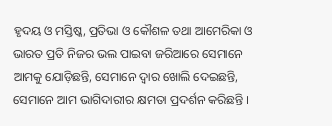ହୃଦୟ ଓ ମସ୍ତିଷ୍କ, ପ୍ରତିଭା ଓ କୌଶଳ ତଥା ଆମେରିକା ଓ ଭାରତ ପ୍ରତି ନିଜର ଭଲ ପାଇବା ଜରିଆରେ ସେମାନେ ଆମକୁ ଯୋଡ଼ିଛନ୍ତି, ସେମାନେ ଦ୍ୱାର ଖୋଲି ଦେଇଛନ୍ତି, ସେମାନେ ଆମ ଭାଗିଦାରୀର କ୍ଷମତା ପ୍ରଦର୍ଶନ କରିଛନ୍ତି ।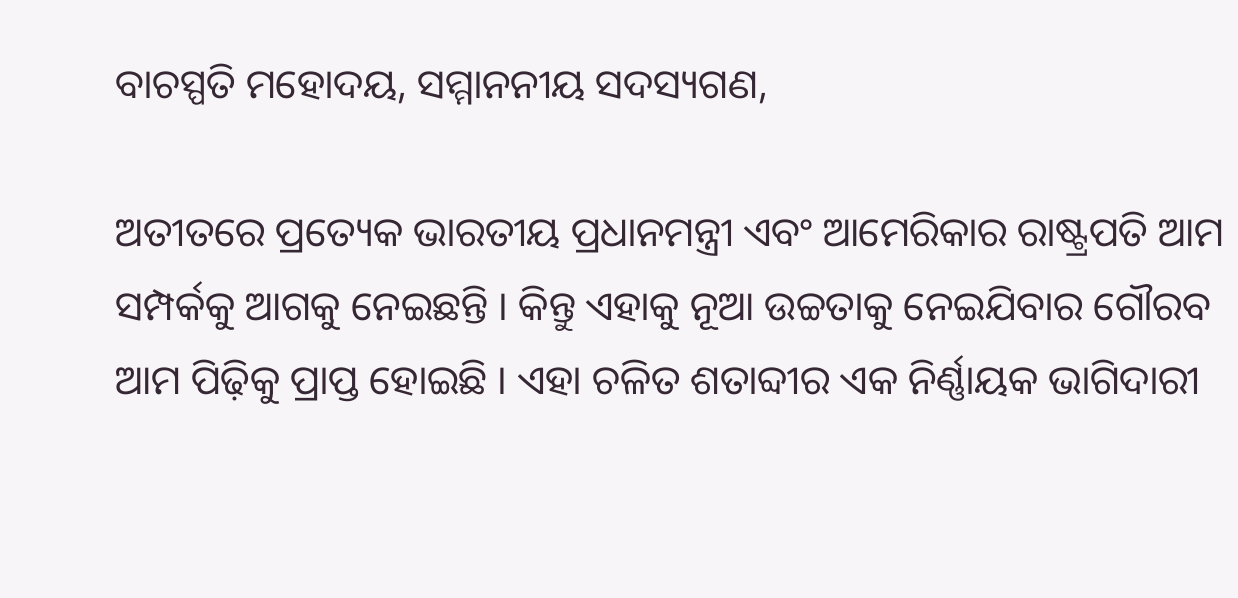ବାଚସ୍ପତି ମହୋଦୟ, ସମ୍ମାନନୀୟ ସଦସ୍ୟଗଣ,

ଅତୀତରେ ପ୍ରତ୍ୟେକ ଭାରତୀୟ ପ୍ରଧାନମନ୍ତ୍ରୀ ଏବଂ ଆମେରିକାର ରାଷ୍ଟ୍ରପତି ଆମ ସମ୍ପର୍କକୁ ଆଗକୁ ନେଇଛନ୍ତି । କିନ୍ତୁ ଏହାକୁ ନୂଆ ଉଚ୍ଚତାକୁ ନେଇଯିବାର ଗୌରବ ଆମ ପିଢ଼ିକୁ ପ୍ରାପ୍ତ ହୋଇଛି । ଏହା ଚଳିତ ଶତାବ୍ଦୀର ଏକ ନିର୍ଣ୍ଣାୟକ ଭାଗିଦାରୀ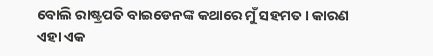ବୋଲି ରାଷ୍ଟ୍ରପତି ବାଇଡେନଙ୍କ କଥାରେ ମୁଁ ସହମତ । କାରଣ ଏହା ଏକ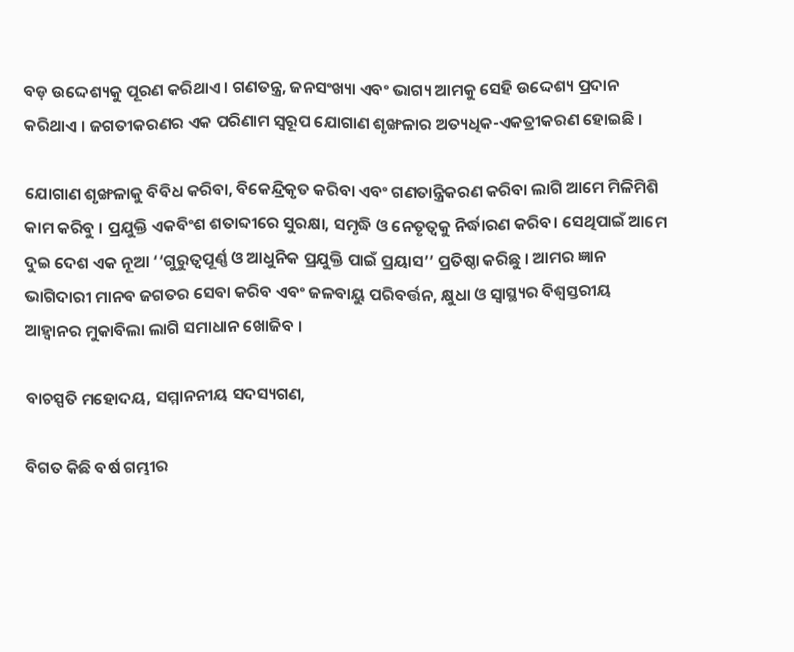ବଡ଼ ଉଦ୍ଦେଶ୍ୟକୁ ପୂରଣ କରିଥାଏ । ଗଣତନ୍ତ୍ର, ଜନସଂଖ୍ୟା ଏବଂ ଭାଗ୍ୟ ଆମକୁ ସେହି ଉଦ୍ଦେଶ୍ୟ ପ୍ରଦାନ କରିଥାଏ । ଜଗତୀକରଣର ଏକ ପରିଣାମ ସ୍ୱରୂପ ଯୋଗାଣ ଶୃଙ୍ଖଳାର ଅତ୍ୟଧିକ-ଏକତ୍ରୀକରଣ ହୋଇଛି ।

ଯୋଗାଣ ଶୃଙ୍ଖଳାକୁ ବିବିଧ କରିବା, ବିକେନ୍ଦ୍ରିକୃତ କରିବା ଏବଂ ଗଣତାନ୍ତ୍ରିକରଣ କରିବା ଲାଗି ଆମେ ମିଳିମିଶି କାମ କରିବୁ । ପ୍ରଯୁକ୍ତି ଏକବିଂଶ ଶତାବ୍ଦୀରେ ସୁରକ୍ଷା, ସମୃଦ୍ଧି ଓ ନେତୃତ୍ୱକୁ ନିର୍ଦ୍ଧାରଣ କରିବ। ସେଥିପାଇଁ ଆମେ ଦୁଇ ଦେଶ ଏକ ନୂଆ ‘‘ଗୁରୁତ୍ୱପୂର୍ଣ୍ଣ ଓ ଆଧୁନିକ ପ୍ରଯୁକ୍ତି ପାଇଁ ପ୍ରୟାସ’’ ପ୍ରତିଷ୍ଠା କରିଛୁ । ଆମର ଜ୍ଞାନ ଭାଗିଦାରୀ ମାନବ ଜଗତର ସେବା କରିବ ଏବଂ ଜଳବାୟୁ ପରିବର୍ତ୍ତନ, କ୍ଷୁଧା ଓ ସ୍ୱାସ୍ଥ୍ୟର ବିଶ୍ୱସ୍ତରୀୟ ଆହ୍ୱାନର ମୁକାବିଲା ଲାଗି ସମାଧାନ ଖୋଜିବ ।

ବାଚସ୍ପତି ମହୋଦୟ, ସମ୍ମାନନୀୟ ସଦସ୍ୟଗଣ,

ବିଗତ କିଛି ବର୍ଷ ଗମ୍ଭୀର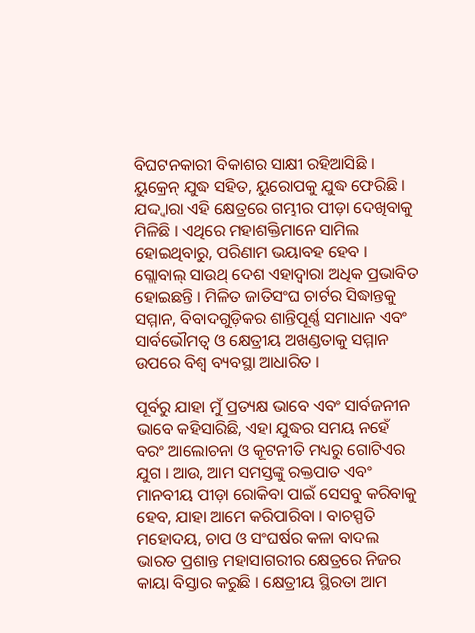ବିଘଟନକାରୀ ବିକାଶର ସାକ୍ଷୀ ରହିଆସିଛି । ୟୁକ୍ରେନ୍‌ ଯୁଦ୍ଧ ସହିତ, ୟୁରୋପକୁ ଯୁଦ୍ଧ ଫେରିଛି । ଯଦ୍ଦ୍ୱାରା ଏହି କ୍ଷେତ୍ରରେ ଗମ୍ଭୀର ପୀଡ଼ା ଦେଖିବାକୁ ମିଳିଛି । ଏଥିରେ ମହାଶକ୍ତିମାନେ ସାମିଲ ହୋଇଥିବାରୁ, ପରିଣାମ ଭୟାବହ ହେବ । ଗ୍ଲୋବାଲ୍‌ ସାଉଥ୍‌ ଦେଶ ଏହାଦ୍ୱାରା ଅଧିକ ପ୍ରଭାବିତ ହୋଇଛନ୍ତି । ମିଳିତ ଜାତିସଂଘ ଚାର୍ଟର ସିଦ୍ଧାନ୍ତକୁ ସମ୍ମାନ, ବିବାଦଗୁଡ଼ିକର ଶାନ୍ତିପୂର୍ଣ୍ଣ ସମାଧାନ ଏବଂ ସାର୍ବଭୌମତ୍ୱ ଓ କ୍ଷେତ୍ରୀୟ ଅଖଣ୍ଡତାକୁ ସମ୍ମାନ ଉପରେ ବିଶ୍ୱ ବ୍ୟବସ୍ଥା ଆଧାରିତ ।

ପୂର୍ବରୁ ଯାହା ମୁଁ ପ୍ରତ୍ୟକ୍ଷ ଭାବେ ଏବଂ ସାର୍ବଜନୀନ ଭାବେ କହିସାରିଛି, ଏହା ଯୁଦ୍ଧର ସମୟ ନହେଁ ବରଂ ଆଲୋଚନା ଓ କୂଟନୀତି ମଧ୍ୟରୁ ଗୋଟିଏର ଯୁଗ । ଆଉ, ଆମ ସମସ୍ତଙ୍କୁ ରକ୍ତପାତ ଏବଂ ମାନବୀୟ ପୀଡ଼ା ରୋକିବା ପାଇଁ ସେସବୁ କରିବାକୁ ହେବ, ଯାହା ଆମେ କରିପାରିବା । ବାଚସ୍ପତି ମହୋଦୟ, ଚାପ ଓ ସଂଘର୍ଷର କଳା ବାଦଲ ଭାରତ ପ୍ରଶାନ୍ତ ମହାସାଗରୀର କ୍ଷେତ୍ରରେ ନିଜର କାୟା ବିସ୍ତାର କରୁଛି । କ୍ଷେତ୍ରୀୟ ସ୍ଥିରତା ଆମ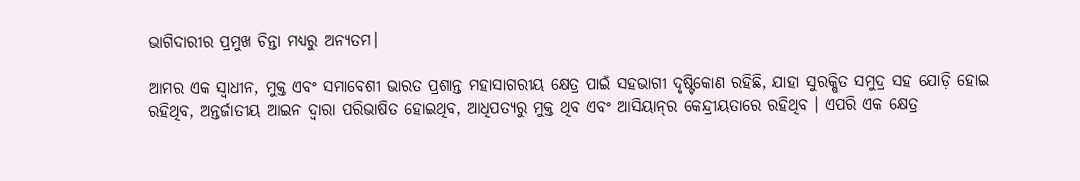ଭାଗିଦାରୀର ପ୍ରମୁଖ ଚିନ୍ତା ମଧ୍ୟରୁ ଅନ୍ୟତମ।

ଆମର ଏକ ସ୍ୱାଧୀନ, ମୁକ୍ତ ଏବଂ ସମାବେଶୀ ଭାରତ ପ୍ରଶାନ୍ତ ମହାସାଗରୀୟ କ୍ଷେତ୍ର ପାଇଁ ସହଭାଗୀ ଦୃଷ୍ଟିକୋଣ ରହିଛି, ଯାହା ସୁରକ୍ଷିତ ସମୁଦ୍ର ସହ ଯୋଡ଼ି ହୋଇ ରହିଥିବ, ଅନ୍ତର୍ଜାତୀୟ ଆଇନ ଦ୍ୱାରା ପରିଭାଷିତ ହୋଇଥିବ, ଆଧିପତ୍ୟରୁ ମୁକ୍ତ ଥିବ ଏବଂ ଆସିୟାନ୍‌ର କେନ୍ଦ୍ରୀୟତାରେ ରହିଥିବ । ଏପରି ଏକ କ୍ଷେତ୍ର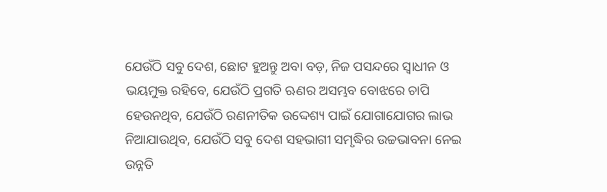ଯେଉଁଠି ସବୁ ଦେଶ, ଛୋଟ ହୁଅନ୍ତୁ ଅବା ବଡ଼, ନିଜ ପସନ୍ଦରେ ସ୍ୱାଧୀନ ଓ ଭୟମୁକ୍ତ ରହିବେ, ଯେଉଁଠି ପ୍ରଗତି ଋଣର ଅସମ୍ଭବ ବୋଝରେ ଚାପି ହେଉନଥିବ, ଯେଉଁଠି ରଣନୀତିକ ଉଦ୍ଦେଶ୍ୟ ପାଇଁ ଯୋଗାଯୋଗର ଲାଭ ନିଆଯାଉଥିବ, ଯେଉଁଠି ସବୁ ଦେଶ ସହଭାଗୀ ସମୃଦ୍ଧିର ଉଚ୍ଚଭାବନା ନେଇ ଉନ୍ନତି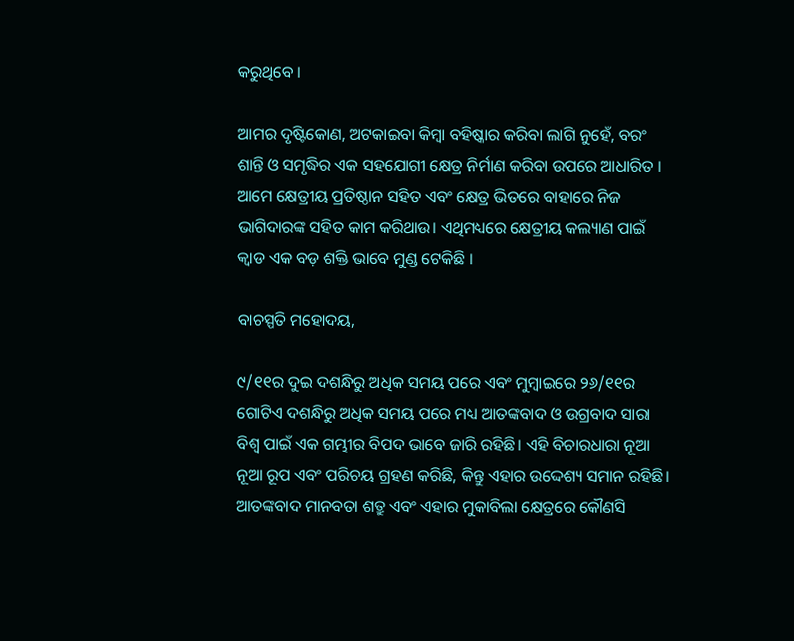କରୁଥିବେ ।

ଆମର ଦୃଷ୍ଟିକୋଣ, ଅଟକାଇବା କିମ୍ବା ବହିଷ୍କାର କରିବା ଲାଗି ନୁହେଁ, ବରଂ ଶାନ୍ତି ଓ ସମୃଦ୍ଧିର ଏକ ସହଯୋଗୀ କ୍ଷେତ୍ର ନିର୍ମାଣ କରିବା ଉପରେ ଆଧାରିତ । ଆମେ କ୍ଷେତ୍ରୀୟ ପ୍ରତିଷ୍ଠାନ ସହିତ ଏବଂ କ୍ଷେତ୍ର ଭିତରେ ବାହାରେ ନିଜ ଭାଗିଦାରଙ୍କ ସହିତ କାମ କରିଥାଉ। ଏଥିମଧ୍ୟରେ କ୍ଷେତ୍ରୀୟ କଲ୍ୟାଣ ପାଇଁ କ୍ୱାଡ ଏକ ବଡ଼ ଶକ୍ତି ଭାବେ ମୁଣ୍ଡ ଟେକିଛି ।

ବାଚସ୍ପତି ମହୋଦୟ,

୯/୧୧ର ଦୁଇ ଦଶନ୍ଧିରୁ ଅଧିକ ସମୟ ପରେ ଏବଂ ମୁମ୍ବାଇରେ ୨୬/୧୧ର ଗୋଟିଏ ଦଶନ୍ଧିରୁ ଅଧିକ ସମୟ ପରେ ମଧ୍ୟ ଆତଙ୍କବାଦ ଓ ଉଗ୍ରବାଦ ସାରା ବିଶ୍ୱ ପାଇଁ ଏକ ଗମ୍ଭୀର ବିପଦ ଭାବେ ଜାରି ରହିଛି। ଏହି ବିଚାରଧାରା ନୂଆ ନୂଆ ରୂପ ଏବଂ ପରିଚୟ ଗ୍ରହଣ କରିଛି, କିନ୍ତୁ ଏହାର ଉଦ୍ଦେଶ୍ୟ ସମାନ ରହିଛି। ଆତଙ୍କବାଦ ମାନବତା ଶତ୍ରୁ ଏବଂ ଏହାର ମୁକାବିଲା କ୍ଷେତ୍ରରେ କୌଣସି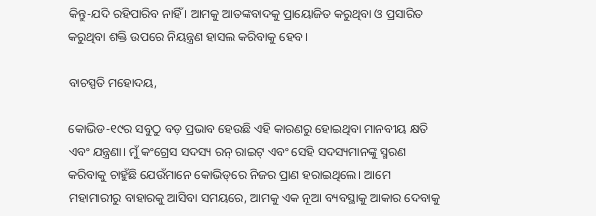କିନ୍ତୁ-ଯଦି ରହିପାରିବ ନାହିଁ । ଆମକୁ ଆତଙ୍କବାଦକୁ ପ୍ରାୟୋଜିତ କରୁଥିବା ଓ ପ୍ରସାରିତ କରୁଥିବା ଶକ୍ତି ଉପରେ ନିୟନ୍ତ୍ରଣ ହାସଲ କରିବାକୁ ହେବ।

ବାଚସ୍ପତି ମହୋଦୟ,

କୋଭିଡ-୧୯ର ସବୁଠୁ ବଡ଼ ପ୍ରଭାବ ହେଉଛି ଏହି କାରଣରୁ ହୋଇଥିବା ମାନବୀୟ କ୍ଷତି ଏବଂ ଯନ୍ତ୍ରଣା। ମୁଁ କଂଗ୍ରେସ ସଦସ୍ୟ ରନ୍‌ ରାଇଟ୍‌ ଏବଂ ସେହି ସଦସ୍ୟମାନଙ୍କୁ ସ୍ମରଣ କରିବାକୁ ଚାହୁଁଛି ଯେଉଁମାନେ କୋଭିଡ୍‌ରେ ନିଜର ପ୍ରାଣ ହରାଇଥିଲେ। ଆମେ ମହାମାରୀରୁ ବାହାରକୁ ଆସିବା ସମୟରେ, ଆମକୁ ଏକ ନୂଆ ବ୍ୟବସ୍ଥାକୁ ଆକାର ଦେବାକୁ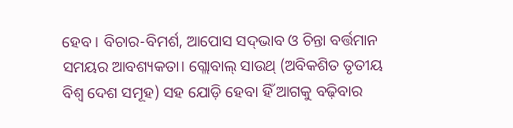ହେବ । ବିଚାର-ବିମର୍ଶ, ଆପୋସ ସଦ୍‌ଭାବ ଓ ଚିନ୍ତା ବର୍ତ୍ତମାନ ସମୟର ଆବଶ୍ୟକତା। ଗ୍ଲୋବାଲ୍‌ ସାଉଥ୍‌ (ଅବିକଶିତ ତୃତୀୟ ବିଶ୍ୱ ଦେଶ ସମୂହ) ସହ ଯୋଡ଼ି ହେବା ହିଁ ଆଗକୁ ବଢ଼ିବାର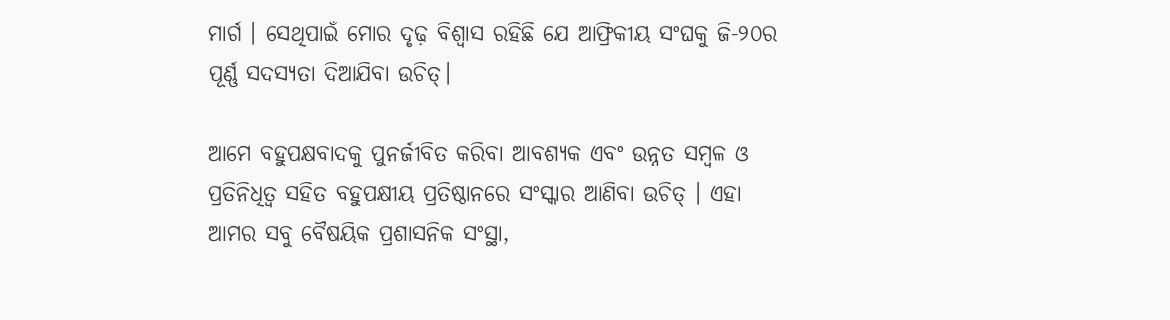ମାର୍ଗ । ସେଥିପାଇଁ ମୋର ଦୃଢ଼ ବିଶ୍ୱାସ ରହିଛି ଯେ ଆଫ୍ରିକୀୟ ସଂଘକୁ ଜି-୨୦ର ପୂର୍ଣ୍ଣ ସଦସ୍ୟତା ଦିଆଯିବା ଉଚିତ୍‌।

ଆମେ ବହୁପକ୍ଷବାଦକୁ ପୁନର୍ଜୀବିତ କରିବା ଆବଶ୍ୟକ ଏବଂ ଉନ୍ନତ ସମ୍ବଳ ଓ ପ୍ରତିନିଧିତ୍ୱ ସହିତ ବହୁପକ୍ଷୀୟ ପ୍ରତିଷ୍ଠାନରେ ସଂସ୍କାର ଆଣିବା ଉଚିତ୍‌ । ଏହା ଆମର ସବୁ ବୈଷୟିକ ପ୍ରଶାସନିକ ସଂସ୍ଥା,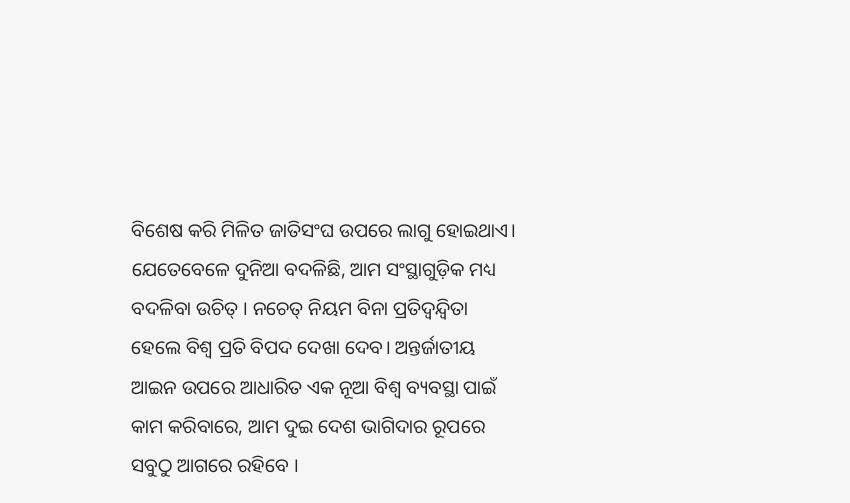ବିଶେଷ କରି ମିଳିତ ଜାତିସଂଘ ଉପରେ ଲାଗୁ ହୋଇଥାଏ। ଯେତେବେଳେ ଦୁନିଆ ବଦଳିଛି, ଆମ ସଂସ୍ଥାଗୁଡ଼ିକ ମଧ୍ୟ ବଦଳିବା ଉଚିତ୍‌ । ନଚେତ୍‌ ନିୟମ ବିନା ପ୍ରତିଦ୍ୱନ୍ଦ୍ୱିତା ହେଲେ ବିଶ୍ୱ ପ୍ରତି ବିପଦ ଦେଖା ଦେବ। ଅନ୍ତର୍ଜାତୀୟ ଆଇନ ଉପରେ ଆଧାରିତ ଏକ ନୂଆ ବିଶ୍ୱ ବ୍ୟବସ୍ଥା ପାଇଁ କାମ କରିବାରେ, ଆମ ଦୁଇ ଦେଶ ଭାଗିଦାର ରୂପରେ ସବୁଠୁ ଆଗରେ ରହିବେ ।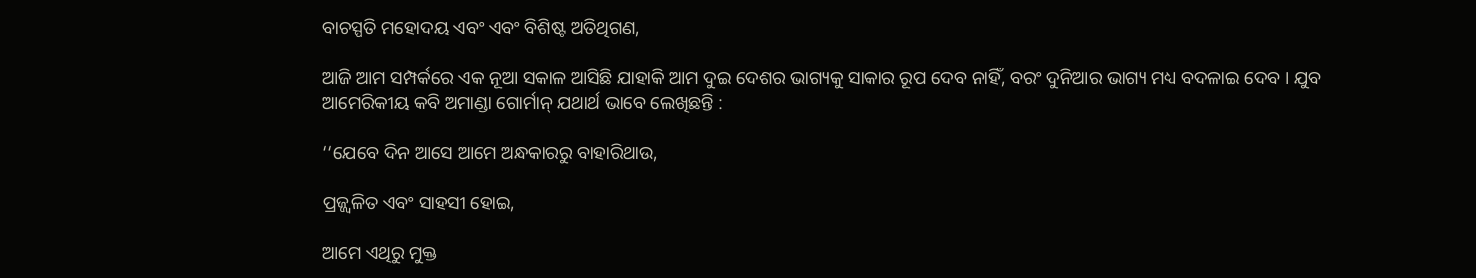ବାଚସ୍ପତି ମହୋଦୟ ଏବଂ ଏବଂ ବିଶିଷ୍ଟ ଅତିଥିଗଣ,

ଆଜି ଆମ ସମ୍ପର୍କରେ ଏକ ନୂଆ ସକାଳ ଆସିଛି ଯାହାକି ଆମ ଦୁଇ ଦେଶର ଭାଗ୍ୟକୁ ସାକାର ରୂପ ଦେବ ନାହିଁ, ବରଂ ଦୁନିଆର ଭାଗ୍ୟ ମଧ୍ୟ ବଦଳାଇ ଦେବ । ଯୁବ ଆମେରିକୀୟ କବି ଅମାଣ୍ଡା ଗୋର୍ମାନ୍‌ ଯଥାର୍ଥ ଭାବେ ଲେଖିଛନ୍ତି :

‘‘ଯେବେ ଦିନ ଆସେ ଆମେ ଅନ୍ଧକାରରୁ ବାହାରିଥାଉ,

ପ୍ରଜ୍ଜ୍ୱଳିତ ଏବଂ ସାହସୀ ହୋଇ,

ଆମେ ଏଥିରୁ ମୁକ୍ତ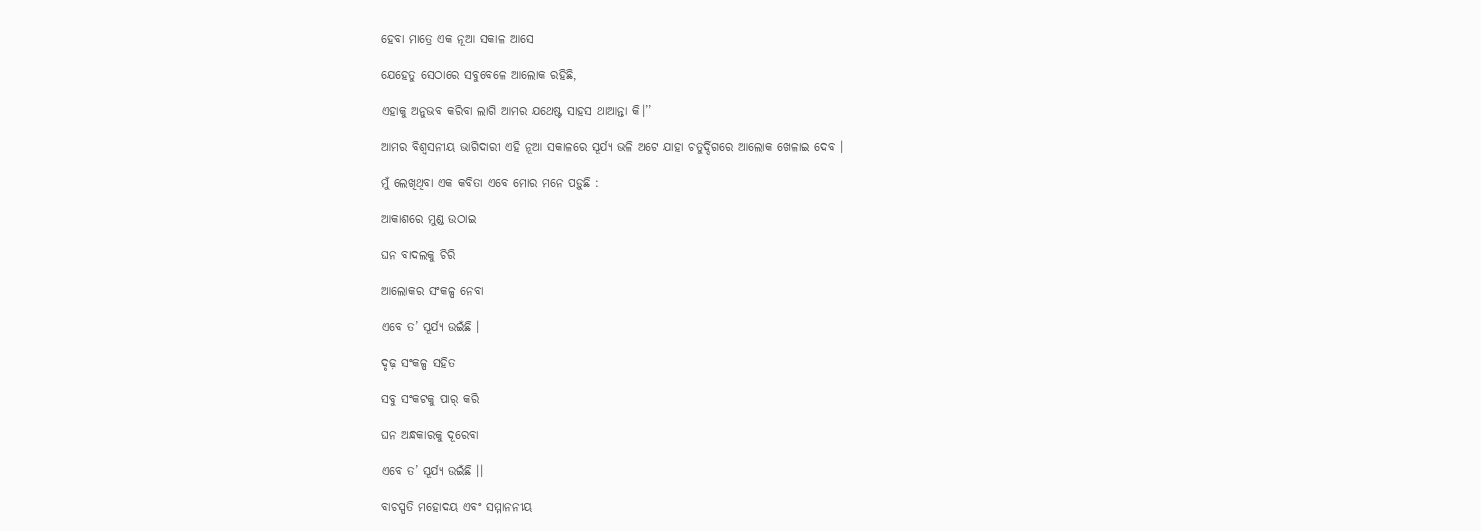ହେବା ମାତ୍ରେ ଏକ ନୂଆ ସକାଳ ଆସେ

ଯେହେତୁ ସେଠାରେ ସବୁବେଳେ ଆଲୋକ ରହିଛି,

ଏହାକୁ ଅନୁଭବ କରିବା ଲାଗି ଆମର ଯଥେଷ୍ଟ ସାହସ ଥାଆନ୍ତା କି।’’

ଆମର ବିଶ୍ୱସନୀୟ ଭାଗିଦାରୀ ଏହି ନୂଆ ସକାଳରେ ସୂର୍ଯ୍ୟ ଭଳି ଅଟେ ଯାହା ଚତୁର୍ଦ୍ଦିଗରେ ଆଲୋକ ଖେଳାଇ ଦେବ ।

ମୁଁ ଲେଖିଥିବା ଏକ କବିତା ଏବେ ମୋର ମନେ ପଡ଼ୁଛି :

ଆକାଶରେ ମୁଣ୍ଡ ଉଠାଇ

ଘନ ବାଦଲକୁ ଚିରି

ଆଲୋକର ସଂକଳ୍ପ ନେବା

ଏବେ ତ’ ସୂର୍ଯ୍ୟ ଉଇଁଛି ।

ଦୃଢ଼ ସଂକଳ୍ପ ସହିତ

ସବୁ ସଂକଟକୁ ପାର୍‌ କରି

ଘନ ଅନ୍ଧକାରକୁ ଦୂରେବା

ଏବେ ତ’ ସୂର୍ଯ୍ୟ ଉଇଁଛି ।।

ବାଚସ୍ପତି ମହୋଦୟ ଏବଂ ସମ୍ମାନନୀୟ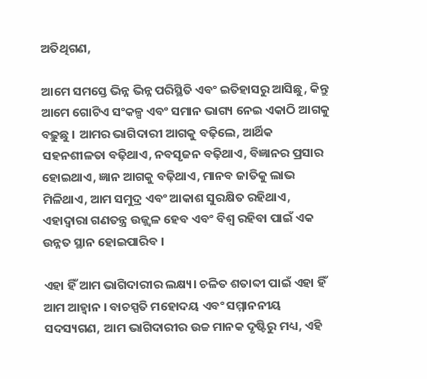ଅତିଥିଗଣ,

ଆମେ ସମସ୍ତେ ଭିନ୍ନ ଭିନ୍ନ ପରିସ୍ଥିତି ଏବଂ ଇତିହାସରୁ ଆସିଛୁ, କିନ୍ତୁ ଆମେ ଗୋଟିଏ ସଂକଳ୍ପ ଏବଂ ସମାନ ଭାଗ୍ୟ ନେଇ ଏକାଠି ଆଗକୁ ବଢ଼ୁଛୁ । ଆମର ଭାଗିଦାରୀ ଆଗକୁ ବଢ଼ିଲେ, ଆର୍ଥିକ ସହନଶୀଳତା ବଢ଼ିଥାଏ, ନବସୃଜନ ବଢ଼ିଥାଏ, ବିଜ୍ଞାନର ପ୍ରସାର ହୋଇଥାଏ, ଜ୍ଞାନ ଆଗକୁ ବଢ଼ିଥାଏ, ମାନବ ଜାତିକୁ ଲାଭ ମିଳିଥାଏ, ଆମ ସମୁଦ୍ର ଏବଂ ଆକାଶ ସୁରକ୍ଷିତ ରହିଥାଏ, ଏହାଦ୍ୱାରା ଗଣତନ୍ତ୍ର ଉଜ୍ଜ୍ୱଳ ହେବ ଏବଂ ବିଶ୍ୱ ରହିବା ପାଇଁ ଏକ ଉନ୍ନତ ସ୍ଥାନ ହୋଇପାରିବ ।

ଏହା ହିଁ ଆମ ଭାଗିଦାରୀର ଲକ୍ଷ୍ୟ। ଚଳିତ ଶତାବ୍ଦୀ ପାଇଁ ଏହା ହିଁ ଆମ ଆହ୍ୱାନ । ବାଚସ୍ପତି ମହୋଦୟ ଏବଂ ସମ୍ମାନନୀୟ ସଦସ୍ୟଗଣ, ଆମ ଭାଗିଦାରୀର ଉଚ୍ଚ ମାନକ ଦୃଷ୍ଟିରୁ ମଧ୍ୟ, ଏହି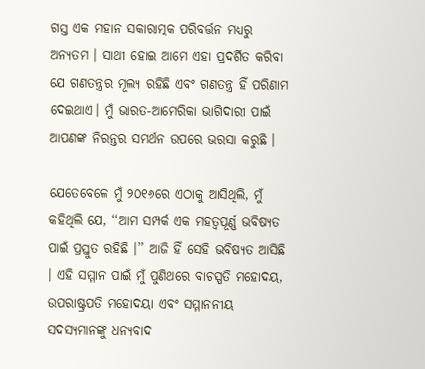ଗସ୍ତ ଏକ ମହାନ ସକାରାତ୍ମକ ପରିବର୍ତ୍ତନ ମଧ୍ୟରୁ ଅନ୍ୟତମ । ସାଥୀ ହୋଇ ଆମେ ଏହା ପ୍ରଦର୍ଶିତ କରିବା ଯେ ଗଣତନ୍ତ୍ରର ମୂଲ୍ୟ ରହିଛି ଏବଂ ଗଣତନ୍ତ୍ର ହିଁ ପରିଣାମ ଦେଇଥାଏ। ମୁଁ ଭାରତ-ଆମେରିକା ଭାଗିଦାରୀ ପାଇଁ ଆପଣଙ୍କ ନିରନ୍ତର ସମର୍ଥନ ଉପରେ ଭରସା କରୁଛି ।

ଯେତେବେଳେ ମୁଁ ୨୦୧୬ରେ ଏଠାକୁ ଆସିଥିଲି, ମୁଁ କହିଥିଲି ଯେ, ‘‘ଆମ ସମ୍ପର୍କ ଏକ ମହତ୍ୱପୂର୍ଣ୍ଣ ଭବିଷ୍ୟତ ପାଇଁ ପ୍ରସ୍ତୁତ ରହିଛି ।’’ ଆଜି ହିଁ ସେହି ଭବିଷ୍ୟତ ଆସିଛି । ଏହି ସମ୍ମାନ ପାଇଁ ମୁଁ ପୁଣିଥରେ ବାଚସ୍ପତି ମହୋଦୟ, ଉପରାଷ୍ଟ୍ରପତି ମହୋଦୟା ଏବଂ ସମ୍ମାନନୀୟ ସଦସ୍ୟମାନଙ୍କୁ ଧନ୍ୟବାଦ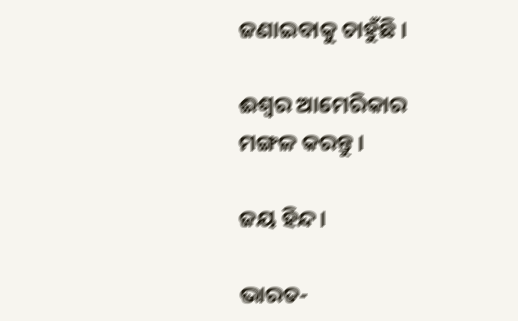ଜଣାଇବାକୁ ଚାହୁଁଛି ।

ଈଶ୍ୱର ଆମେରିକାର ମଙ୍ଗଳ କରନ୍ତୁ ।

ଜୟ ହିନ୍ଦ।

ଭାରତ-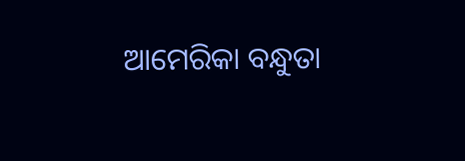ଆମେରିକା ବନ୍ଧୁତା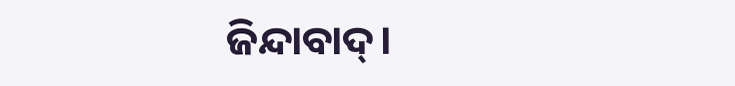ଜିନ୍ଦାବାଦ୍‌।